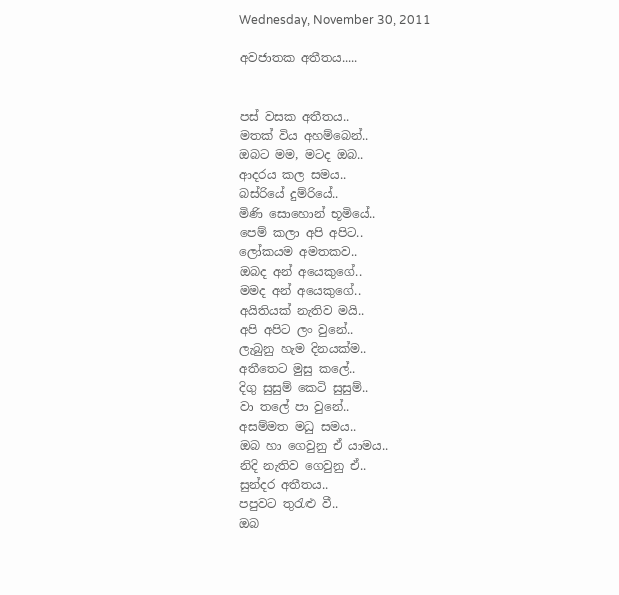Wednesday, November 30, 2011

අවජාතක අතීතය.....


පස් වසක අතීතය..
මතක් විය අහම්බෙන්..
ඔබට මම, මටද ඔබ..
ආදරය කල සමය..
බස්රියේ දුම්රියේ..
මිණි සොහොන් භූමියේ..
පෙම් කලා අපි අපිට..
ලෝකයම අමතකව..
ඔබද අන් අයෙකුගේ..
මමද අන් අයෙකුගේ..
අයිතියක් නැතිව මයි..
අපි අපිට ලං වුනේ..
ලැබුනු හැම දිනයක්ම..
අතීතෙට මුසු කලේ..
දිගු සුසුම් කෙටි සුසුම්..
වා තලේ පා වුනේ..
අසම්මත මධු සමය..
ඔබ හා ගෙවුනු ඒ යාමය..
නිදි නැතිව ගෙවුනු ඒ..
සුන්දර අතීතය..
පපුවට තුරැළු වී..
ඔබ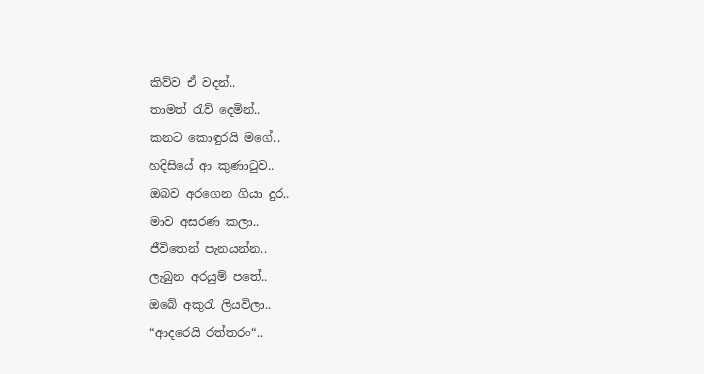කිව්ව ඒ වදන්..
තාමත් රැව් දෙමින්..
කනට කොඳුරයි මගේ..
හදිසියේ ආ කුණාටුව..
ඔබව අරගෙන ගියා දුර..
මාව අසරණ කලා..
ජීවිතෙන් පැනයන්න..
ලැබුන අරයුම් පතේ..
ඔබේ අකුරැ ලියවිලා..
“ආදරෙයි රත්තරං“..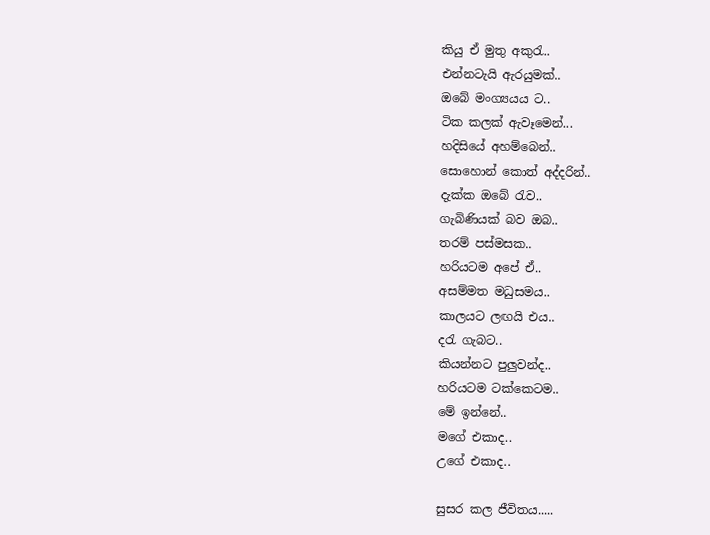කියු ඒ මුතු අකුරැ..
එන්නටැයි ඇරයුමක්..
ඔබේ මංග්‍යයය ට..
ටික කලක් ඇවෑමෙන්...
හදිසියේ අහම්බෙන්..
සොහොන් කොත් අද්දරින්..
දැක්ක ඔබේ රැව..
ගැබිණියක් බව ඔබ..
තරම් පස්මසක..
හරියටම අපේ ඒ..
අසම්මත මධුසමය..
කාලයට ලඟයි එය..
දරැ ගැබට..
කියන්නට පුලුවන්ද..
හරියටම ටක්කෙටම..
මේ ඉන්නේ..
මගේ එකාද..
උගේ එකාද..

සුසර කල ජීවිතය.....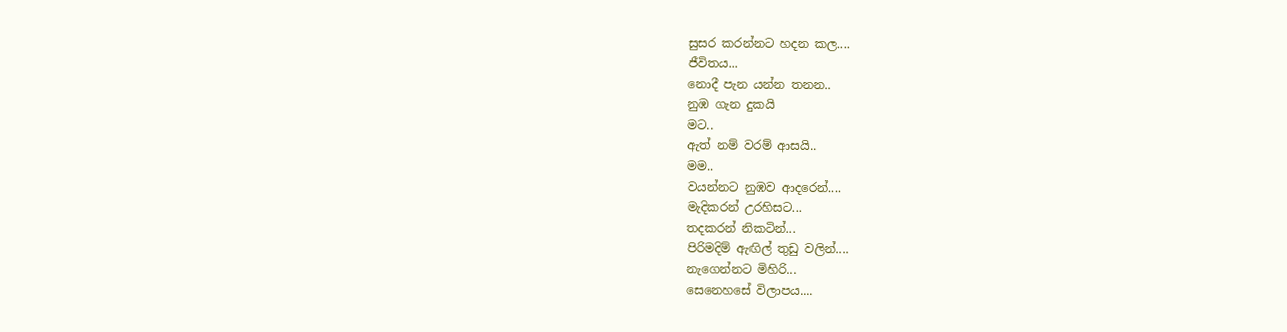සුසර කරන්නට හදන කල....
ජීවිතය...
නොදී පැන යන්න තනන..
නුඹ ගැන දුකයි
මට..
ඇත් නම් වරම් ආසයි..
මම..
වයන්නට නුඹව ආදරෙන්....
මැදිකරන් උරහිසට...
තදකරන් නිකටින්...
පිරිමදිම් ඇඟිල් තුඩු වලින්....
නැගෙන්නට මිහිරි...
සෙනෙහසේ විලාපය....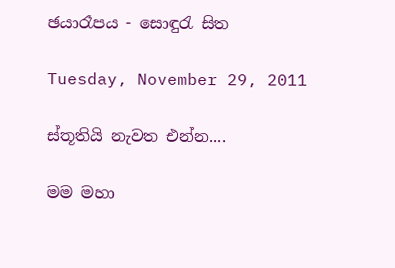ඡයාරෑපය - සොඳුරැ සිත

Tuesday, November 29, 2011

ස්තූතියි නැවත එන්න....

මම මහා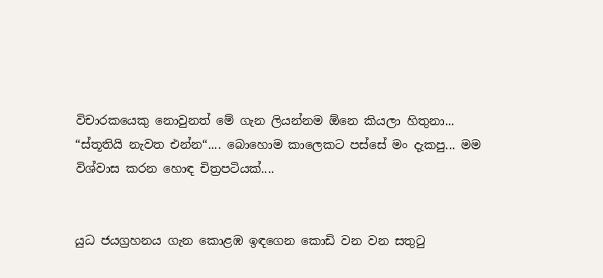විචාරකයෙකු නොවුනත් මේ ගැන ලියන්නම ඕනෙ කියලා හිතුනා... “ස්තූතියි නැවත එන්න“.... බොහොම කාලෙකට පස්සේ මං දැකපු... මම විශ්වාස කරන හොඳ චිත්‍රපටියක්....


යුධ ජයග්‍රහනය ගැන කොළඹ ඉඳගෙන කොඩි වන වන සතුටු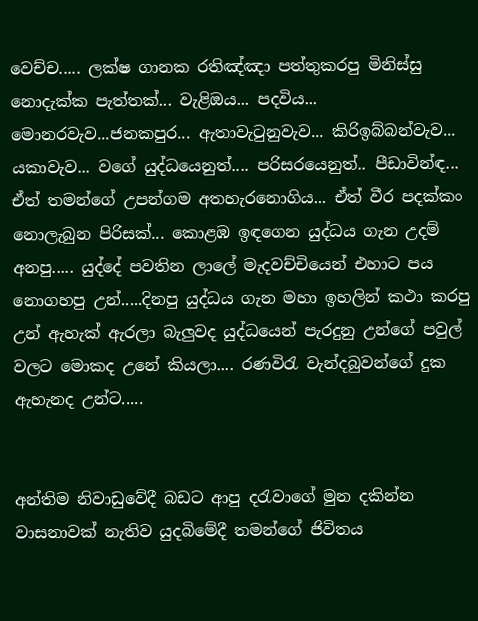වෙච්ච..... ලක්ෂ ගානක රතිඤ්ඤා පත්තුකරපු මිනිස්සු නොදැක්ක පැත්තක්... වැළිඔය... පදවිය... මොනරවැව...ජනකපුර... ඇතාවැටුනුවැව... කිරිඉබ්බන්වැව... යකාවැව... වගේ යුද්ධයෙනුත්.... පරිසරයෙනුත්.. පීඩාවින්ඳ... ඒත් තමන්ගේ උපන්ගම අතහැරනොගිය... ඒත් වීර පදක්කං නොලැබුන පිරිසක්... කොළඹ ඉඳගෙන යුද්ධය ගැන උදම් අනපු..... යුද්දේ පවතින ලාලේ මැදවච්චියෙන් එහාට පය නොගහපු උන්.....දිනපු යුද්ධය ගැන මහා ඉහලින් කථා කරපු උන් ඇහැක් ඇරලා බැලුවද යුද්ධයෙන් පැරදුනු උන්ගේ පවුල් වලට මොකද උනේ කියලා.... රණවිරැ වැන්දබුවන්ගේ දුක ඇහැනද උන්ට.....


අන්තිම නිවාඩුවේදී බඩට ආපු දරැවාගේ මුන දකින්න වාසනාවක් නැතිව යුදබිමේදී තමන්ගේ ජිවිතය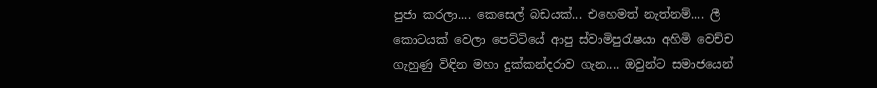පුජා කරලා.... කෙසෙල් බඩයක්... එහෙමත් නැත්නම්.... ලී කොටයක් වෙලා පෙට්ටියේ ආපු ස්වාමිපුරැෂයා අහිමි වෙච්ච ගැහුණු විඳින මහා දුක්කන්දරාව ගැන.... ඔවුන්ට සමාජයෙන්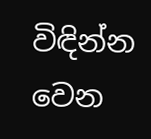විඳින්න වෙන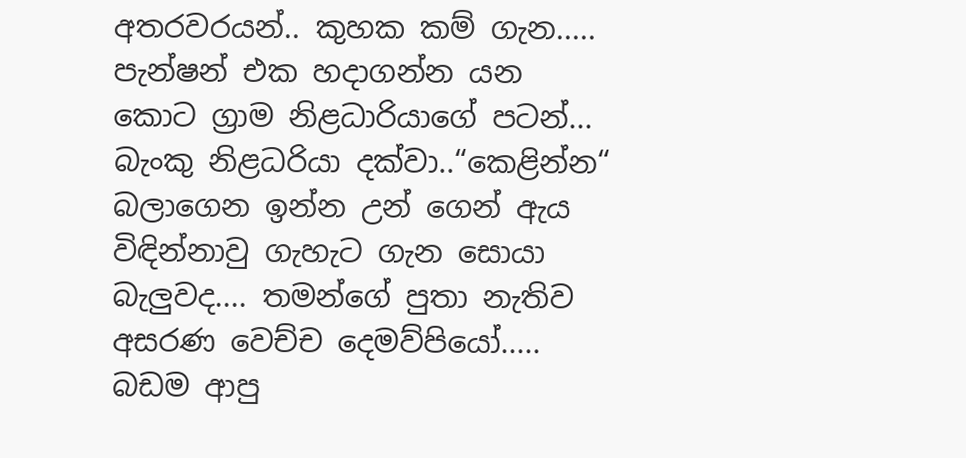අතරවරයන්.. කුහක කම් ගැන..... පැන්ෂන් එක හදාගන්න යන කොට ග්‍රාම නිළධාරියාගේ පටන්... බැංකු නිළධරියා දක්වා..“කෙළින්න“ බලාගෙන ඉන්න උන් ගෙන් ඇය විඳින්නාවු ගැහැට ගැන සොයා බැලුවද.... තමන්ගේ පුතා නැතිව අසරණ වෙච්ච දෙමව්පියෝ..... බඩම ආපු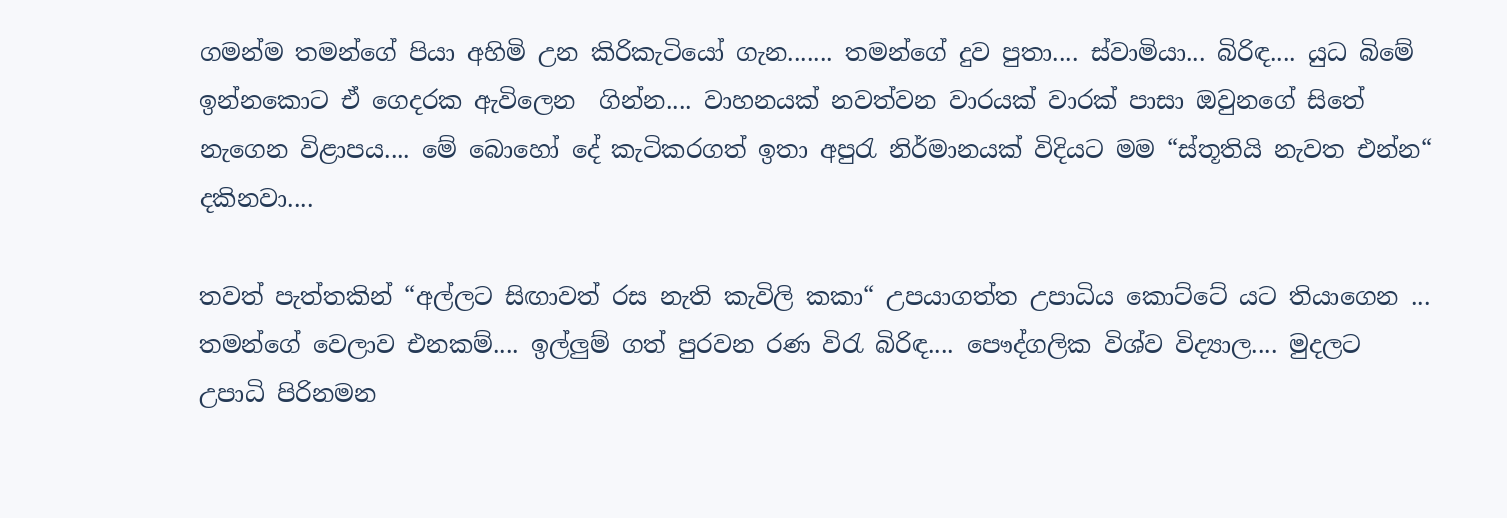ගමන්ම තමන්ගේ පියා අහිමි උන කිරිකැටියෝ ගැන....... තමන්ගේ දුව පුතා.... ස්වාමියා... බිරිඳ.... යුධ බිමේ ඉන්නකොට ඒ ගෙදරක ඇවිලෙන  ගින්න.... වාහනයක් නවත්වන වාරයක් වාරක් පාසා ඔවුනගේ සිතේ නැගෙන විළාපය.... මේ බොහෝ දේ කැටිකරගත් ඉතා අපුරැ නිර්මානයක් විදියට මම “ස්තූතියි නැවත එන්න“ දකිනවා....

තවත් පැත්තකින් “අල්ලට සිඟාවත් රස නැති කැවිලි කකා“ උපයාගත්ත උපාධිය කොට්ටේ යට තියාගෙන ... තමන්ගේ වෙලාව එනකම්.... ඉල්ලුම් ගත් පුරවන රණ විරැ බිරිඳ.... පෞද්ගලික විශ්ව විද්‍යාල.... මුදලට උපාධි පිරිනමන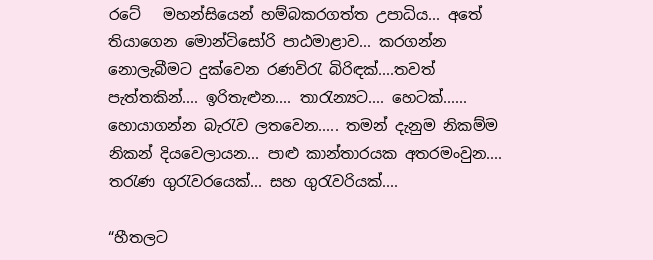රටේ   මහන්සියෙන් හම්බකරගත්ත උපාධිය... අතේ තියාගෙන මොන්ටිසෝරි පාඨමාළාව... කරගන්න නොලැබීමට දුක්වෙන රණවිරැ බිරිඳක්....තවත් පැත්තකින්.... ඉරිතැළුන.... තාරැන්‍යට.... හෙටක්...... හොයාගන්න බැරැව ලතවෙන..... තමන් දැනුම නිකම්ම නිකන් දියවෙලායන... පාළු කාන්තාරයක අතරමංවුන.... තරැණ ගුරැවරයෙක්... සහ ගුරැවරියක්....

“හීතලට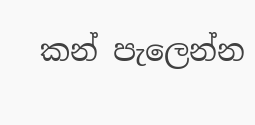කන් පැලෙන්න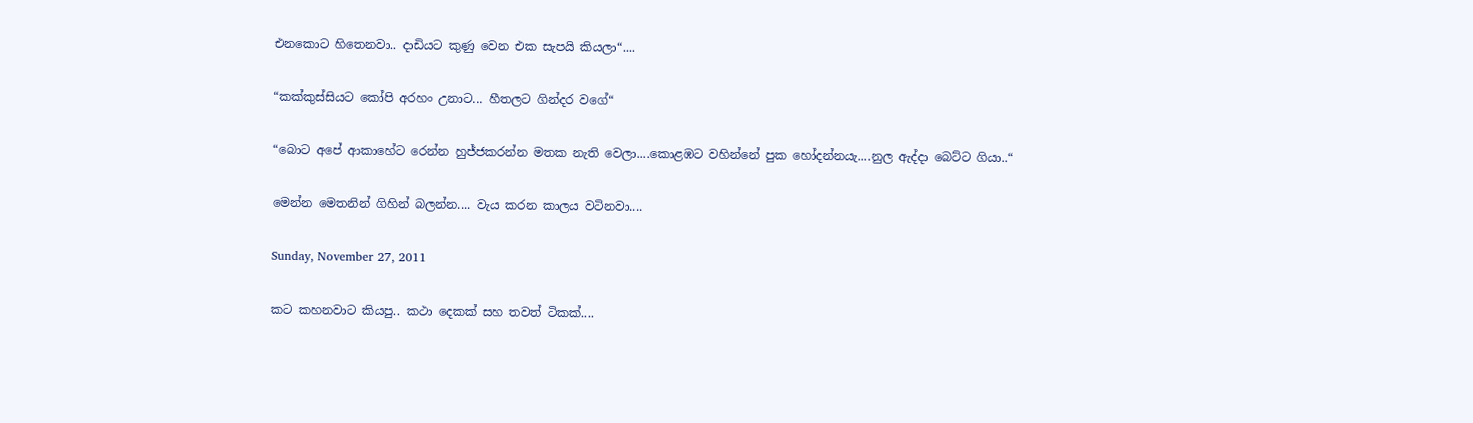එනකොට හිතෙනවා.. දාඩියට කුණු වෙන එක සැපයි කියලා“....

“කක්කුස්සියට කෝපි අරහං උනාට... හීතලට ගින්දර වගේ“

“බොට අපේ ආකාහේට රෙන්න හුජ්ජකරන්න මතක නැති වෙලා....කොළඹට වහින්නේ පුක හෝදන්නයැ....නුල ඇද්දා බෙට්ට ගියා..“

මෙන්න මෙතනින් ගිහින් බලන්න.... වැය කරන කාලය වටිනවා....

Sunday, November 27, 2011

කට කහනවාට කියපු.. කථා දෙකක් සහ තවත් ටිකක්....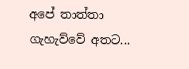අපේ තාත්තා ගැහැව්වේ අතට...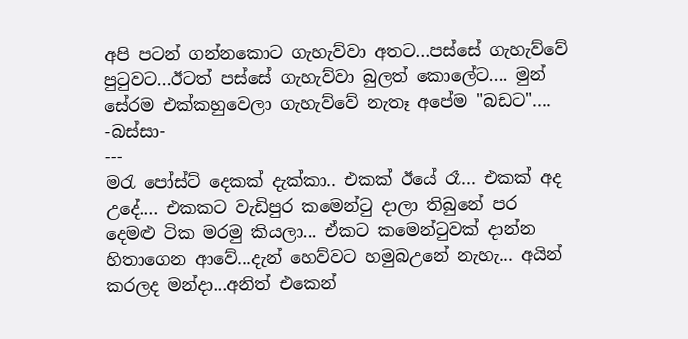අපි පටන් ගන්නකොට ගැහැව්වා අතට...පස්සේ ගැහැව්වේ පුටුවට...ඊටත් පස්සේ ගැහැව්වා බුලත් කොලේට.... මුන් සේරම එක්කහුවෙලා ගැහැව්වේ නැතෑ අපේම "බඩට"....
-බස්සා-
---
මරැ පෝස්ට් දෙකක් දැක්කා.. එකක් ඊයේ රෑ... එකක් අද උදේ.... එකකට වැඩිපුර කමෙන්ටු දාලා තිබුනේ පර දෙමළු ටික මරමු කියලා... ඒකට කමෙන්ටුවක් දාන්න හිතාගෙන ආවේ...දැන් හෙව්වට හමුබඋනේ නැහැ... අයින් කරලද මන්දා...අනිත් එකෙන්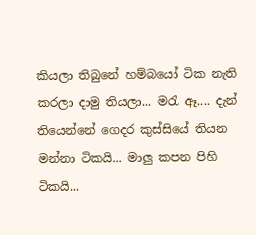කියලා තිබුනේ හම්බයෝ ටික නැති කරලා දාමු තියලා... මරැ ඈ.... දැන් තියෙන්නේ ගෙදර කුස්සියේ තියන මන්නා ටිකයි... මාලු කපන පිහි ටිකයි...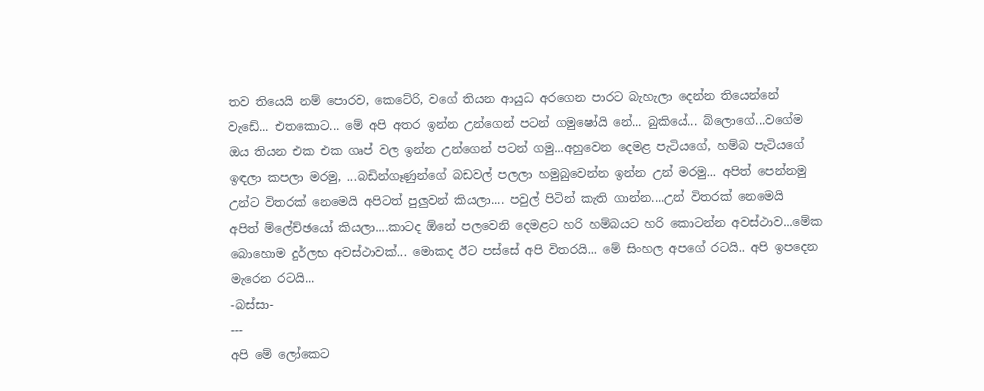තව තියෙයි නම් පොරව, කෙටේරි, වගේ තියන ආයුධ අරගෙන පාරට බැහැලා දෙන්න තියෙන්නේ වැ‍ඩේ... එතකොට... මේ අපි අතර ඉන්න උන්ගෙන් පටන් ගමුෂෝයි නේ... බුකියේ... බ්ලොගේ...වගේම ඔය තියන එක එක ගෘප් වල ඉන්න උන්ගෙන් පටන් ගමු...අහුවෙන දෙමළ පැටියගේ, හම්බ පැටියගේ ඉඳලා කපලා මරමු, ...බඩින්ගෑණුන්ගේ බඩවල් පලලා හමුබුවෙන්න ඉන්න උන් මරමු... අපිත් පෙන්නමු උන්ට විතරක් නෙමෙයි අපිටත් පුලුවන් කියලා.... පවුල් පිටින් කැති ගාන්න....උන් විතරක් නෙමෙයි අපිත් ‍ම්ලේච්ඡයෝ කියලා....කාටද ඕනේ පලවෙනි දෙමළට හරි හම්බයට හරි කොටන්න අවස්ථාව...මේක බොහොම දුර්ලභ අවස්ථාවක්... මොකද ඊට පස්සේ අපි විතරයි... මේ සිංහල අපගේ රටයි.. අපි ඉපදෙන මැරෙන රටයි...
-බස්සා-
---
අපි මේ ලෝකෙට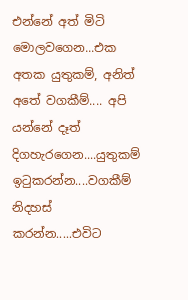එන්නේ අත් මිටි මොලවගෙන...එක අතක යුතුකම්, අනිත් අතේ වගකීම්.... අපි යන්නේ දෑත් දිගහැරගෙන....යුතුකම් ඉටුකරන්න....වගකීම් නිදහස් කරන්න.....එවිට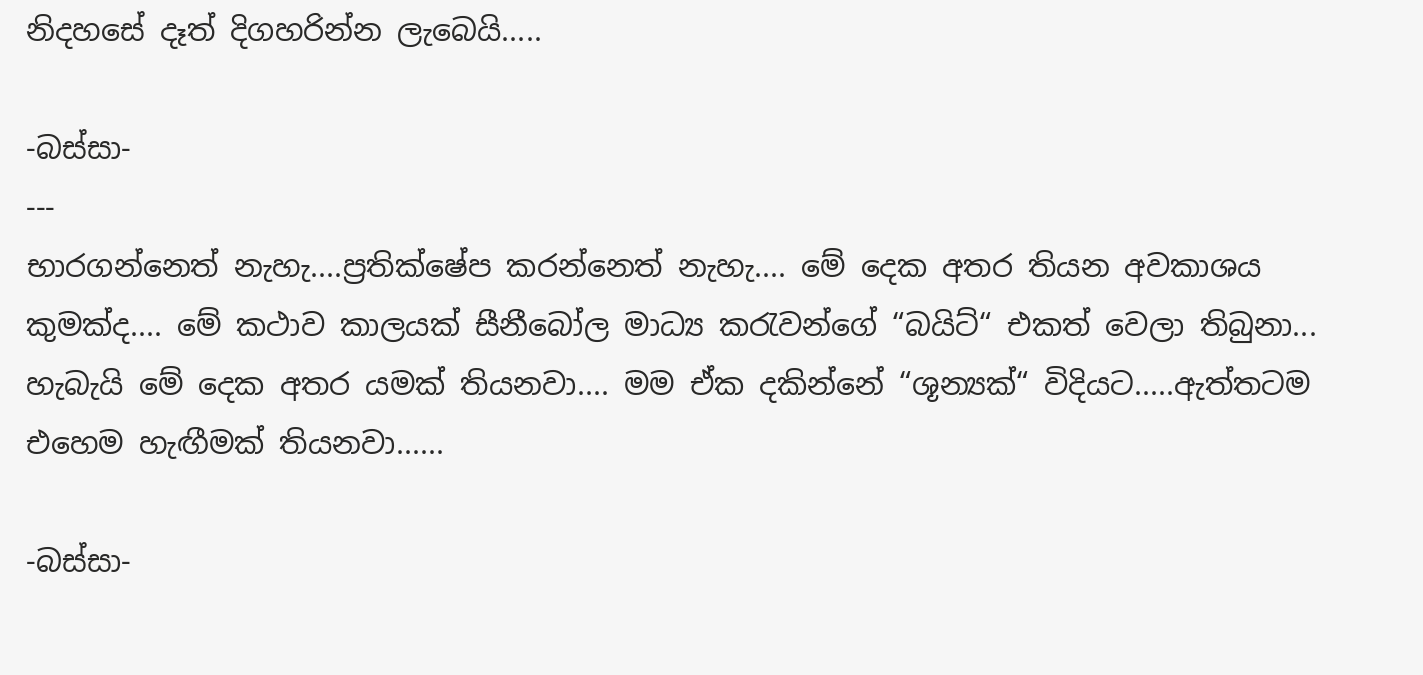නිදහසේ දෑත් දිගහරින්න ලැබෙයි.....

-බස්සා-
---
භාරගන්නෙත් නැහැ....ප්‍රතික්ෂේප කරන්නෙත් නැහැ.... මේ දෙක අතර තියන අවකාශය කුමක්ද.... මේ කථාව කාලයක් සීනීබෝල මාධ්‍ය කරැවන්ගේ “බයිට්“ එකත් වෙලා තිබුනා... හැබැයි මේ දෙක අතර යමක් තියනවා.... මම ඒක දකින්නේ “ශූන්‍යක්“ විදියට.....ඇත්තටම එහෙම හැඟීමක් තියනවා......

-බස්සා-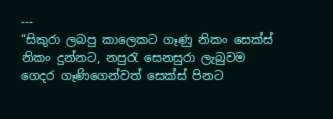---
“සිකුරා ලබපු කාලෙකට ගෑණු නිකං සෙක්ස් නිකං දුන්නට, නපුරැ සෙනසුරා ලැබුවම ගෙදර ගෑණිගෙන්වත් සෙක්ස් පිනට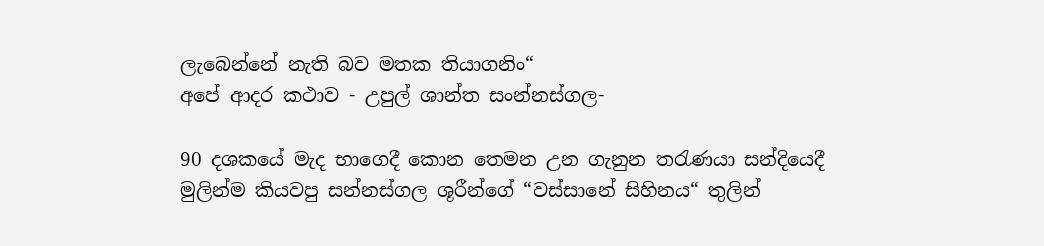ලැබෙන්නේ නැති බව මතක තියාගනිං“
අපේ ආදර කථාව - උපුල් ශාන්ත සංන්නස්ගල-

90 දශකයේ මැද භාගෙදී කොන තෙමන උන ගැනුන තරැණයා සන්දියෙදී මුලින්ම කියවපු සන්නස්ගල ශූරීන්ගේ “වස්සානේ සිහිනය“ තුලින්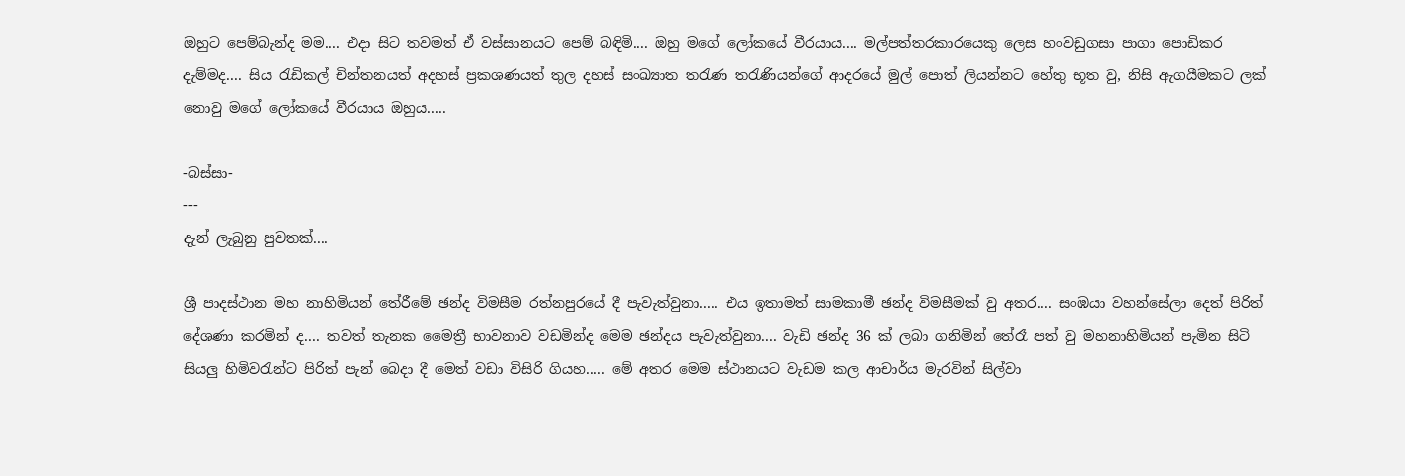ඔහුට පෙම්බැන්ද මම.... එදා සිට තවමත් ඒ වස්සානයට පෙම් බඳිමි.... ඔහු මගේ ලෝකයේ වීරයාය.... මල්පත්තරකාරයෙකු ලෙස හංවඩුගසා පාගා පොඩිකර දැම්මද.... සිය රැඩිකල් චින්තනයත් අදහස් ප්‍රකශණයත් තුල දහස් සංඛ්‍යාත තරැණ තරැණියන්ගේ ආදරයේ මුල් පොත් ලියන්නට හේතු භූත වු, නිසි ඇගයීමකට ලක් නොවු මගේ ලෝකයේ වීරයාය ඔහුය.....

-බස්සා-
---
දැන් ලැබුනු පුවතක්....

ශ්‍රී පාදස්ථාන මහ නාහිමියන් තේරීමේ ඡන්ද විමසීම රත්නපුරයේ දී පැවැත්වුනා..... එය ඉතාමත් සාමකාමී ඡන්ද විමසීමක් වු අතර.... සංඹයා වහන්සේලා දෙත් පිරිත් දේශණා කරමින් ද.... තවත් තැනක මෛත්‍රී භාවනාව වඩමින්ද මෙම ඡන්දය පැවැත්වුනා.... වැඩි ඡන්ද 36 ක් ලබා ගනිමින් තේරෑ පත් වු මහනාහිමියන් පැමින සිටි සියලු හිමිවරැන්ට පිරිත් පැන් බෙදා දී මෙත් වඩා විසිරි ගියහ..... මේ අතර මෙම ස්ථානයට වැඩම කල ආචාර්ය මැරවින් සිල්වා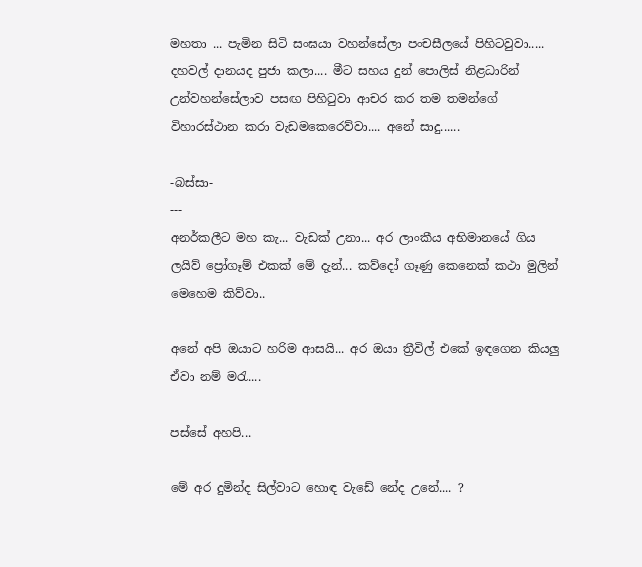මහතා ... පැමින සිටි සංඝයා වහන්සේලා පංචසීලයේ පිහිටවුවා..... දහවල් දානයද පුජා කලා.... මීට සහය දුන් පොලිස් නිළධාරින් උන්වහන්සේලාව පසඟ පිහිටුවා ආචර කර තම තමන්ගේ විහාරස්ථාන කරා වැඩමකෙරෙව්වා.... අනේ සාදු......

-බස්සා-
---
අනර්කලීට මහ කැ... වැඩක් උනා... අර ලාංකීය අභිමානයේ ගිය ලයිව් ප්‍රෝගෑම් එකක් මේ දැන්... කව්දෝ ගෑණු කෙනෙක් කථා මුලින් මෙහෙම කිව්වා..

අනේ අපි ඔයාට හරිම ආසයි... අර ඔයා ත්‍රීවිල් එකේ ඉඳගෙන කියලු ඒවා නම් මරැ....

පස්සේ අහපි...

මේ අර දුමින්ද සිල්වාට හොඳ වැඩේ නේද උනේ.... ?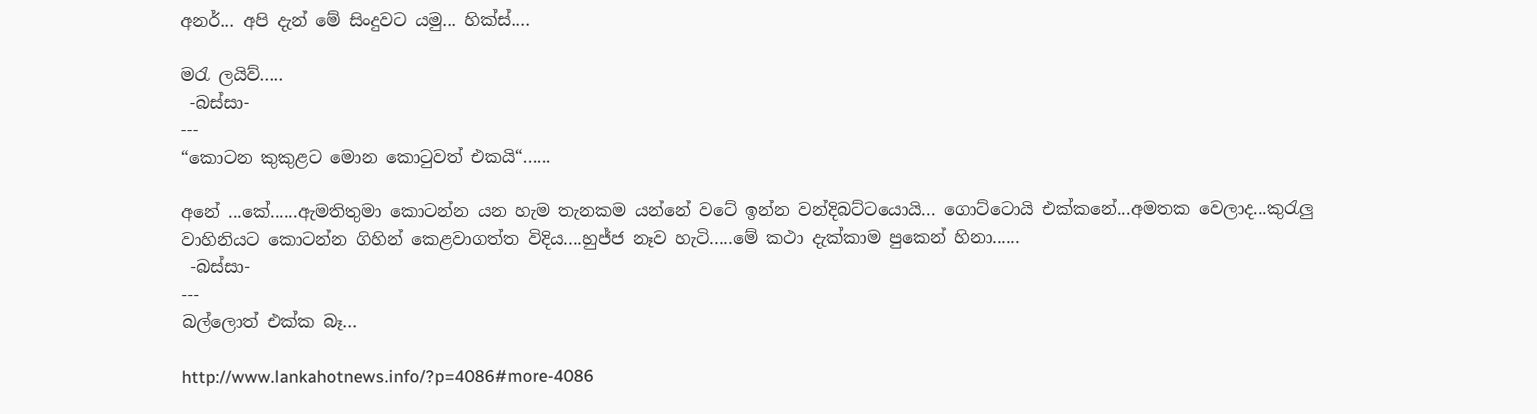අනර්... අපි දැන් මේ සිංදුවට යමු... හික්ස්....

මරැ ලයිව්.....
 -බස්සා-
---
“කොටන කුකුළට මොන කොටුවත් එකයි“......

අනේ ...කේ......ඇමතිතුමා කොටන්න යන හැම තැනකම යන්නේ වටේ ඉන්න වන්දිබට්ටයොයි... ගොට්ටොයි එක්කනේ...අමතක වෙලාද...කුරැලු වාහිනියට කොටන්න ගිහින් කෙළවාගත්ත විදිය....හුජ්ජ නෑව හැටි.....මේ කථා දැක්කාම පුකෙන් හිනා......
 -බස්සා-
---
බල්ලොත් එක්ක බෑ...

http://www.lankahotnews.info/?p=4086#more-4086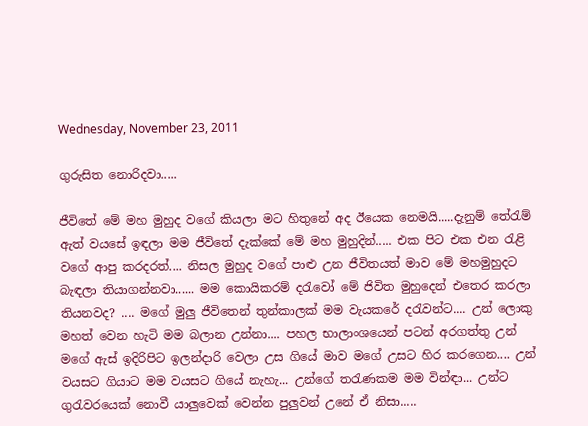Wednesday, November 23, 2011

ගුරුසිත නොරිදවා.....

ජීවිතේ මේ මහ මුහුද වගේ කියලා මට හිතුනේ අද ඊයෙක නෙමයි.....දැනුම් තේරැම් ඇත් වයසේ ඉඳලා මම ජීවිතේ දැක්කේ මේ මහ මුහුදින්..... එක පිට එක එන රැළි වගේ ආපු කරදරත්.... නිසල මුහුද වගේ පාළු උන ජීවිතයත් මාව මේ මහමුහුදට බැඳලා තියාගන්නවා...... මම කොයිකරම් දරැවෝ මේ ජිවිත මුහුදෙන් එතෙර කරලා තියනවද? .... මගේ මුලු ජීවිතෙන් තුන්කාලක් මම වැයකරේ දරැවන්ට.... උන් ලොකු මහත් වෙන හැටි මම බලාන උන්නා.... පහල භාලාංශයෙන් පටන් අරගත්තු උන් මගේ ඇස් ඉදිරිපිට ඉලන්දාරි වෙලා උස ගියේ මාව මගේ උසට හිර කරගෙන.... උන් වයසට ගියාට මම වයසට ගියේ නැහැ... උන්ගේ තරැණකම මම වින්ඳා... උන්ට ගුරැවරයෙක් නොවී යාලුවෙක් වෙන්න පුලුවන් උනේ ඒ නිසා.....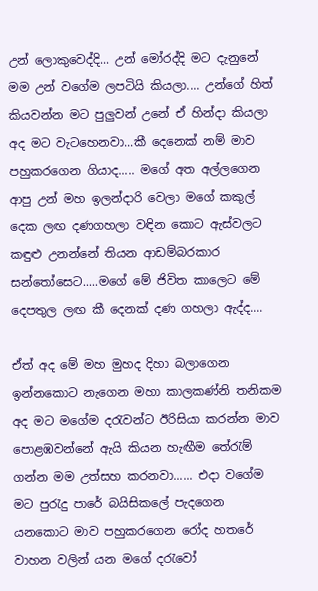උන් ලොකුවෙද්දි... උන් මෝරද්දි මට දැනුනේ මම උන් වගේම ලපටියි කියලා.... උන්ගේ හිත් කියවන්න මට පුලුවන් උනේ ඒ හින්දා කියලා අද මට වැටහෙනවා...කී දෙනෙක් නම් මාව පහුකරගෙන ගියාද..... මගේ අත අල්ලගෙන ආපු උන් මහ ඉලන්දාරි වෙලා මගේ කකුල් දෙක ලඟ දණගහලා වඳින කොට ඇස්වලට කඳුළු උනන්නේ තියන ආඩම්බරකාර සන්තෝසෙට.....මගේ මේ ජිවිත කාලෙට මේ දෙපතුල ලඟ කී දෙනක් දණ ගහලා ඇද්ද....

ඒත් අද මේ මහ මුහද දිහා බලාගෙන ඉන්නකොට නැගෙන මහා කාලකණ්නි තනිකම අද මට මගේම දරැවන්ට ඊරිසියා කරන්න මාව පොළඹවන්නේ ඇයි කියන හැඟීම තේරැම් ගන්න මම උත්සහ කරනවා...... එදා වගේම මට පුරැදු පාරේ බයිසිකලේ පැදගෙන යනකොට මාව පහුකරගෙන රෝද හතරේ වාහන වලින් යන මගේ දරැවෝ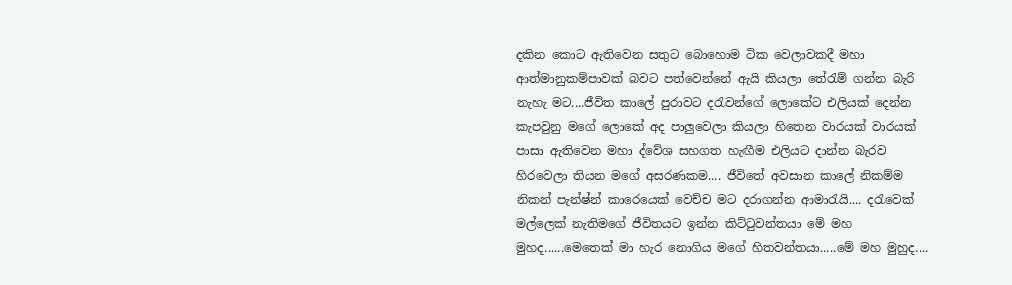දකින කොට ඇතිවෙන සතුට බොහොම ටික වෙලාවකදී මහා ආත්මානුකම්පාවක් බවට පත්වෙන්නේ ඇයි කියලා තේරැම් ගන්න බැරි නැහැ මට....ජීවිත කාලේ පුරාවට දරැවන්ගේ ලොකේට එලියක් දෙන්න කැපවුනු මගේ ලොකේ අද පාලුවෙලා කියලා හිතෙන වාරයක් වාරයක් පාසා ඇතිවෙන මහා ද්වේශ සහගත හැඟීම එලියට දාන්න බැරව හිරවෙලා තියන මගේ අසරණකම.... ජීවිතේ අවසාන කාලේ නිකම්ම නිකන් පැන්ෂ්න් කාරෙයෙක් වෙච්ච මට දරාගන්න ආමාරැයි.... දරැවෙක් මල්ලෙක් නැතිමගේ ජීවිතයට ඉන්න කිට්ටුවන්තයා මේ මහ මුහද......මෙතෙක් මා හැර නොගිය මගේ හිතවන්තයා.....මේ මහ මුහුද....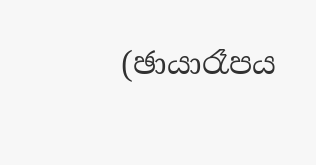(ඡායාරෑපය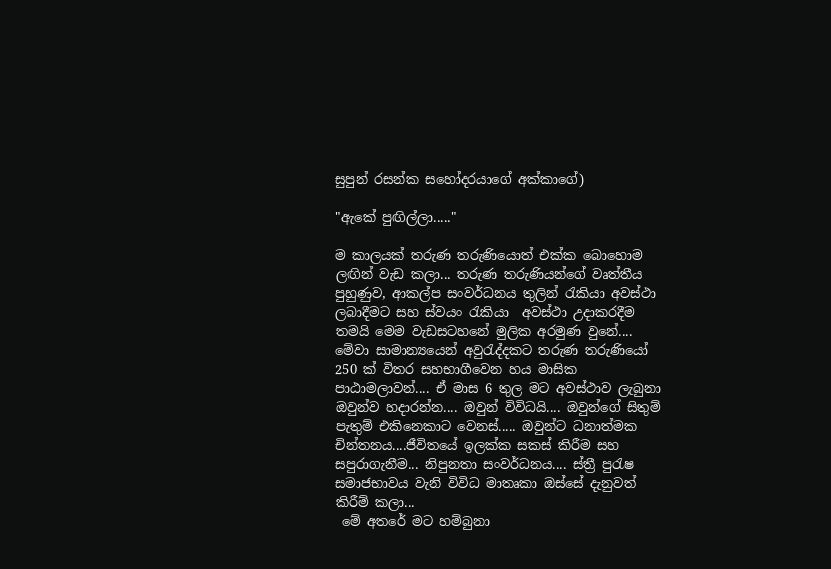සුපුන් රසන්ක සහෝදරයාගේ අක්කාගේ)

"ඇකේ පුඟිල්ලා....."

ම කාලයක් තරුණ තරුණියොත් එක්ක බොහොම ලඟින් වැඩ කලා... තරුණ තරුණියන්ගේ වෘත්තීය පුහුණුව, ආකල්ප සංවර්ධනය තුලින් රැකියා අවස්ථා ලබාදීමට සහ ස්වයං රැකියා  අවස්ථා උදාකරදීම තමයි මෙම වැඩසටහනේ මුලික අරමුණ වුනේ....  මේවා සාමාන්‍යයෙන් අවුරැද්දකට තරුණ තරුණියෝ 250 ක් විතර සහභාගීවෙන හය මාසික පාඨාමලාවන්.... ඒ මාස 6 තුල මට අවස්ථාව ලැබුනා ඔවුන්ව හදාරන්න.... ඔවුන් විවිධයි.... ඔවුන්ගේ සිතුම් පැතුම් එකිනෙකාට වෙනස්..... ඔවුන්ට ධනාත්මක චින්තනය....ජීවිතයේ ඉලක්ක සකස් කිරීම සහ සපුරාගැනීම... නිපුනතා සංවර්ධනය.... ස්ත්‍රී පුරැෂ සමාජභාවය වැනි විවිධ මාතෘකා ඔස්සේ දැනුවත් කිරීම් කලා...
 මේ අතරේ මට හම්බුනා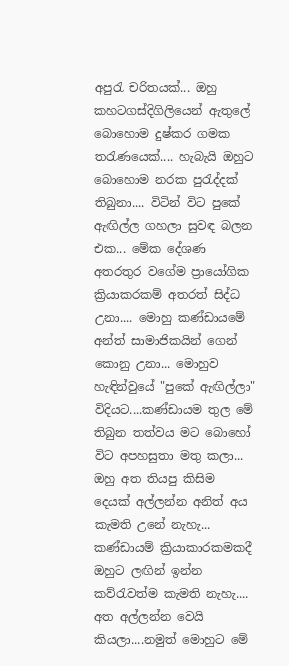අපුරැ චරිතයක්... ඔහු කහටගස්දිගිලියෙන් ඇතුලේ බොහොම දුෂ්කර ගමක තරැණයෙක්.... හැබැයි ඔහුට බොහොම නරක පුරැද්දක් තිබුනා.... විටින් විට පුකේ ඇඟිල්ල ගහලා සුවඳ බලන එක... මේක දේශණ අතරතුර වගේම ප්‍රායෝගික ක්‍රියාකරකම් අතරත් සිද්ධ උනා.... මොහු කණ්ඩායමේ අන්ත් සාමාජිකයින් ගෙන් කොනු උනා... මොහුව හැඳින්වුයේ "පුකේ ඇඟිල්ලා" විදියට....කණ්ඩායම තුල මේ තිබුන තත්වය මට බොහෝ විට අපහසුතා මතු කලා... ඔහු අත තියපු කිසිම දෙයක් අල්ලන්න අනිත් අය කැමති උනේ නැහැ... කණ්ඩායම් ක්‍රියාකාරකමකදී ඔහුට ලඟින් ඉන්න කව්රැවත්ම කැමති නැහැ.... අත අල්ලන්න වෙයි කියලා....නමුත් මොහුට මේ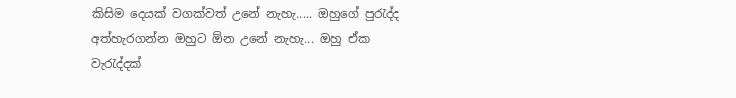කිසිම දෙයක් වගක්වත් උනේ නැහැ..... ඔහුගේ පුරැද්ද අත්හැරගන්න ඔහුට ඕන උනේ නැහැ... ඔහු ඒක වැරැද්දක්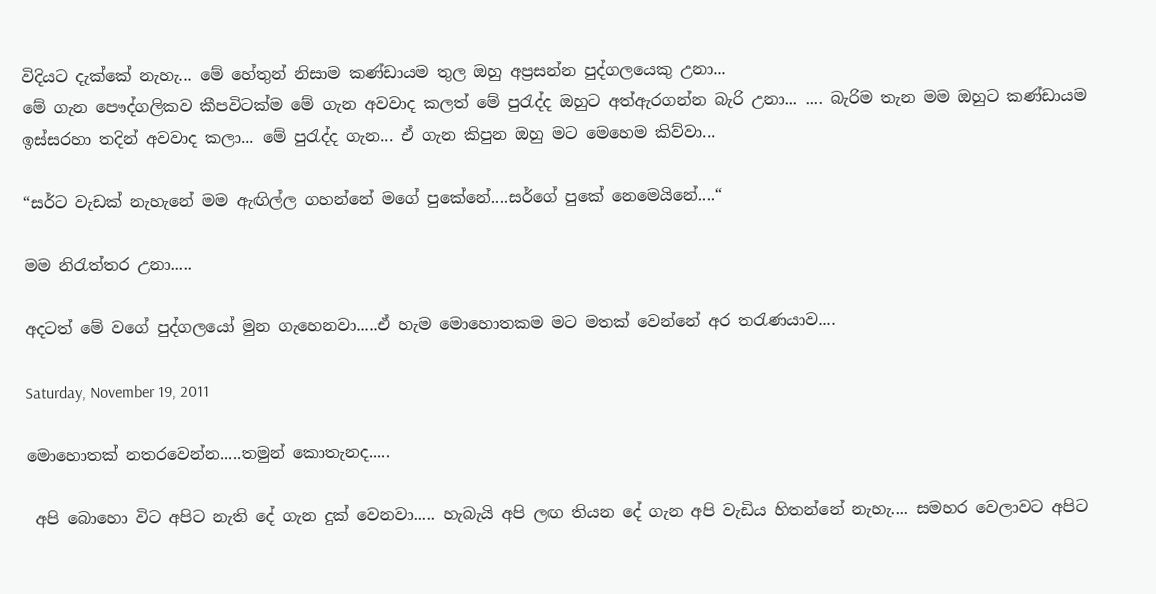විදියට දැක්කේ නැහැ... මේ හේතුන් නිසාම කණ්ඩායම තුල ඔහු අප්‍රසන්න පුද්ගලයෙකු උනා...
මේ ගැන පෞද්ගලිකව කීපවිටක්ම මේ ගැන අවවාද කලත් මේ පුරැද්ද ඔහුට අත්ඇරගන්න බැරි උනා... .... බැරිම තැන මම ඔහුට කණ්ඩායම ඉස්සරහා තදින් අවවාද කලා... මේ පුරැද්ද ගැන... ඒ ගැන කිපුන ඔහු මට මෙහෙම කිව්වා...

“සර්ට වැඩක් නැහැනේ මම ඇඟිල්ල ගහන්නේ මගේ පුකේනේ....සර්ගේ පුකේ නෙමෙයිනේ....“

මම නිරැත්තර උනා.....

අදටත් මේ වගේ පුද්ගලයෝ මුන ගැහෙනවා.....ඒ හැම මොහොතකම මට මතක් වෙන්නේ අර තරැණයාව....

Saturday, November 19, 2011

මොහොතක් නතරවෙන්න.....තමුන් කොතැනද.....

 අපි බොහො විට අපිට නැති දේ ගැන දුක් වෙනවා..... හැබැයි අපි ලඟ තියන දේ ගැන අපි වැඩිය හිතන්නේ නැහැ.... සමහර වෙලාවට අපිට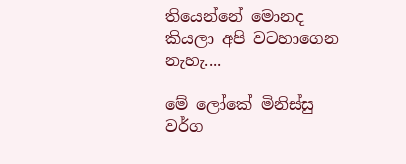තියෙන්නේ මොනද කියලා අපි වටහාගෙන නැහැ....

මේ ලෝකේ මිනිස්සු වර්ග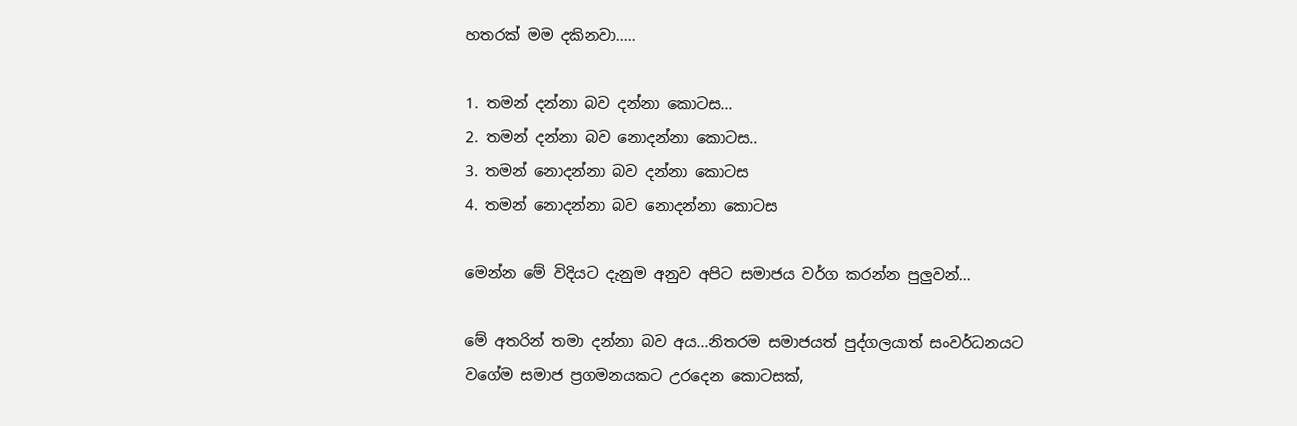හතරක් මම දකිනවා.....

1. තමන් දන්නා බව දන්නා කොටස...
2. තමන් දන්නා බව නොදන්නා කොටස..
3. තමන් නොදන්නා බව දන්නා කොටස
4. තමන් නොදන්නා බව නොදන්නා කොටස

මෙන්න මේ විදියට දැනුම අනුව අපිට සමාජය වර්ග කරන්න පුලුවන්...

මේ අතරින් තමා දන්නා බව අය...නිතරම සමාජයත් පුද්ගලයාත් සංවර්ධනයට වගේම සමාජ ප්‍රගමනයකට උරදෙන කොටසක්,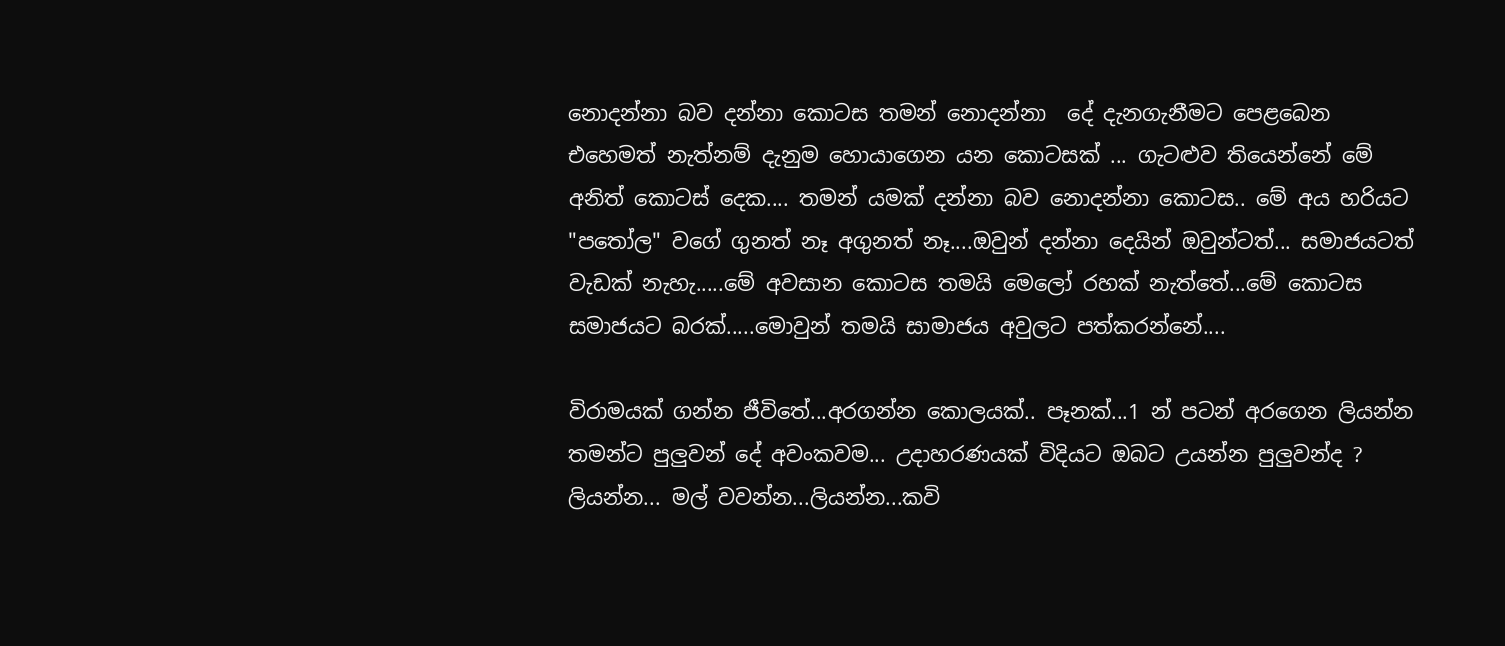නොදන්නා බව දන්නා කොටස තමන් නොදන්නා‍  දේ දැනගැනීමට පෙළබෙන එහෙමත් නැත්නම් දැනුම හොයාගෙන යන කොටසක් ... ගැටළුව තියෙන්නේ මේ අනිත් කොටස් දෙක.... තමන් යමක් දන්නා බව නොදන්නා කොටස.. මේ අය හරියට "පතෝල" වගේ ගුනත් නෑ අගුනත් නෑ....ඔවුන් දන්නා දෙයින් ඔවුන්ටත්... සමාජයටත් වැඩක් නැහැ.....මේ අවසාන කොටස තමයි මෙලෝ රහක් නැත්තේ...මේ කොටස සමා‍ජයට බරක්.....මොවුන් තමයි සාමාජය අවුලට පත්කරන්නේ....

විරාමයක් ගන්න ජීවිතේ...අරගන්න කොලයක්.. පෑනක්...1 න් පටන් අරගෙන ලියන්න තමන්ට පුලුවන් දේ අවංකවම... උදාහරණයක් විදියට ඔබට උයන්න පුලුවන්ද ? ලියන්න... මල් වවන්න...ලියන්න...කවි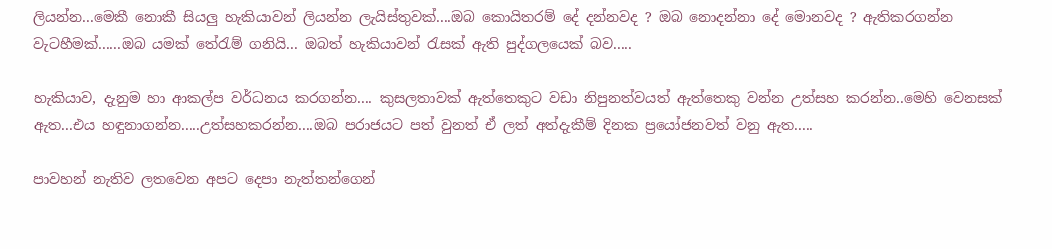ලියන්න...මෙකී නොකී සියලු හැකියාවන් ලියන්න ලැයිස්තුවක්....ඔබ කොයිතරම් දේ දන්නවද ? ඔබ නොදන්නා දේ මොනවද ? ඇතිකරගන්න වැටහීමක්......ඔබ යමක් තේරැම් ගනියි... ඔබත් හැකියාවන් රැසක් ඇති පුද්ගලයෙක් බව.....

හැකියාව, දැනුම හා ආකල්ප වර්ධනය කරගන්න.... කුසලතාවක් ඇත්තෙකුට වඩා නිපුනත්වයත් ඇත්තෙකු වන්න උත්සහ කරන්න..මෙහි වෙනසක් ඇත...එය හඳුනාගන්න.....උත්සහකරන්න....ඔබ පරාජයට පත් වුනත් ඒ ලත් අත්දැකීම් දිනක ප්‍රයෝජනවත් වනු ඇත.....

පාවහන් නැතිව ලතවෙන අපට දෙපා නැත්තන්ගෙන්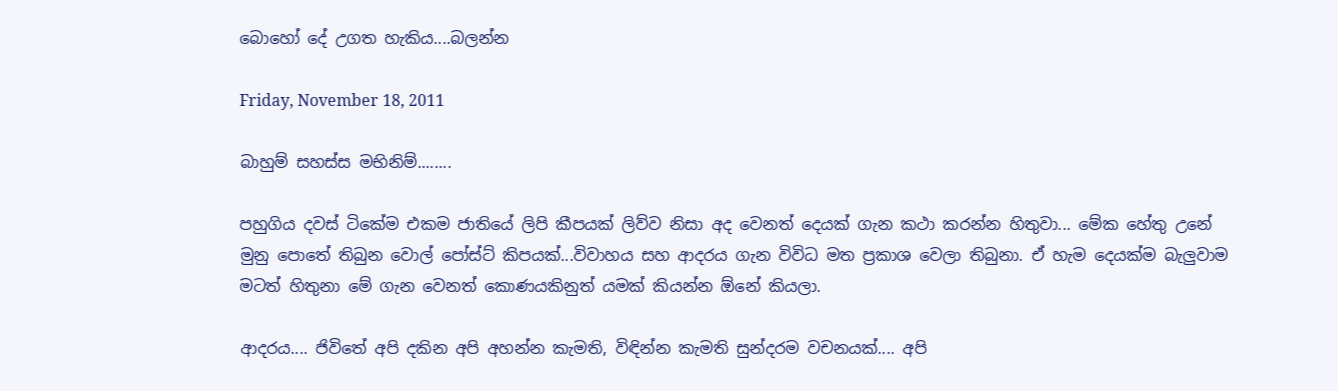බොහෝ දේ උගත හැකිය....බලන්න

Friday, November 18, 2011

බාහුම් සහස්ස මභිනිම්........

පහුගිය දවස් ටිකේම එකම ජාතියේ ලිපි කීපයක් ලිව්ව නිසා අද වෙනත් දෙයක් ගැන කථා කරන්න හිතුවා... මේක හේතු උනේ මුනු පොතේ තිබුන වොල් පෝස්ට් කිපයක්...විවාහය සහ ආදරය ගැන විවිධ මත ප්‍රකාශ වෙලා තිබුනා. ඒ හැම දෙයක්ම බැලුවාම මටත් හිතුනා මේ ගැන වෙනත් කොණයකිනුත් යමක් කියන්න ඕනේ කියලා.

ආදරය.... ජිවිතේ අපි දකින අපි අහන්න කැමති, විඳින්න කැමති සුන්දරම වචනයක්.... අපි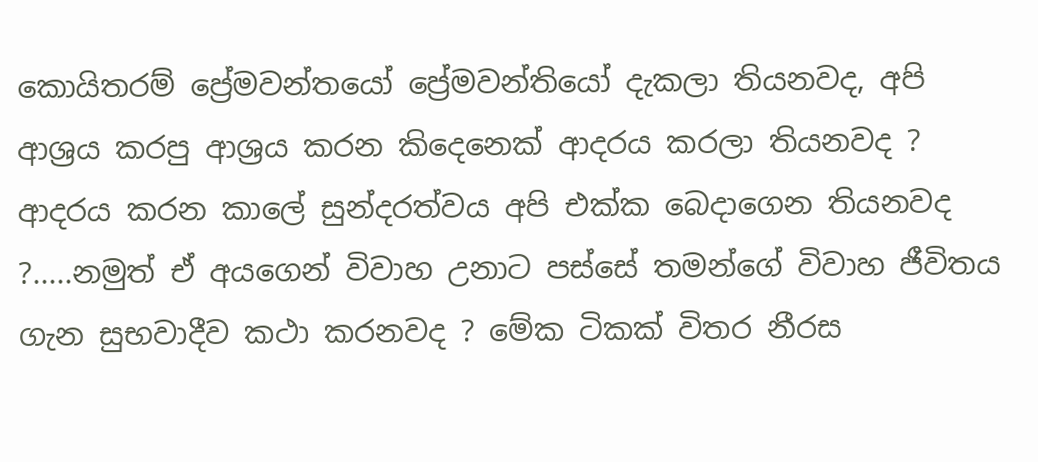කොයිතරම් ප්‍රේමවන්තයෝ ප්‍රේමවන්තියෝ දැකලා තියනවද, අපි ආශ්‍රය කරපු ආශ්‍රය කරන කිදෙනෙක් ආදරය කරලා තියනවද ? ආදරය කරන කාලේ සුන්දරත්වය අපි එක්ක බෙදාගෙන තියනවද ?.....නමුත් ඒ අයගෙන් විවාහ උනාට පස්සේ තමන්ගේ විවාහ ජීවිතය ගැන සුභවාදීව කථා කරනවද ? මේක ටිකක් විතර නීරස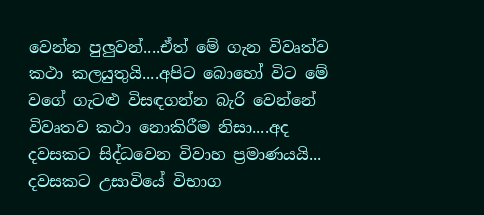වෙන්න පුලුවන්....ඒත් මේ ගැන විවෘත්ව කථා කලයුතුයි....අපිට බොහෝ විට මේ වගේ ගැටළු විසඳගන්න බැරි වෙන්නේ විවෘතව කථා නොකිරීම නිසා....අද දවසකට සිද්ධවෙන විවාහ ප්‍රමාණයයි... දවසකට උසාවියේ විභාග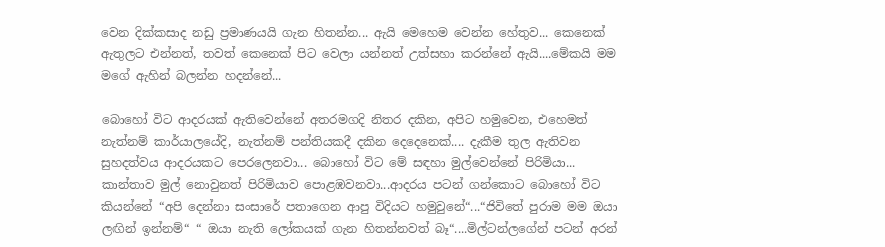වෙන දික්කසාද නඩු ප්‍රමාණයයි ගැන හිතන්න... ඇයි මෙහෙම වෙන්න හේතුව... කෙනෙක් ඇතුලට එන්නත්, තවත් කෙනෙක් පිට වෙලා යන්නත් උත්සහා කරන්නේ ඇයි....මේකයි මම මගේ ඇහින් බලන්න හදන්නේ...

බොහෝ විට ආදරයක් ඇතිවෙන්නේ අතරමගදි නිතර දකින, අපිට හමුවෙන, එහෙමත් නැත්නම් කාර්යාලයේදි, නැත්නම් පන්තියකදී දකින ‍දෙදෙනෙක්.... දැකීම තුල ඇතිවන සුහදත්වය ආදරයකට පෙරලෙනවා... බොහෝ විට මේ සඳහා මුල්වෙන්නේ පිරිමියා... කාන්තාව මුල් නොවුනත් පිරිමියාව පොළඹවනවා...ආදරය පටන් ගන්කොට බොහෝ විට කියන්නේ “අපි දෙන්නා සංසාරේ පතාගෙන ආපු විදියට හමුවුනේ“...“ජිවිතේ පුරාම මම ඔයා ලඟින් ඉන්නම්“ “ ඔයා නැති ලෝකයක් ගැන හිතන්නවත් බෑ“....මිල්ටන්ලගේන් පටන් අරන්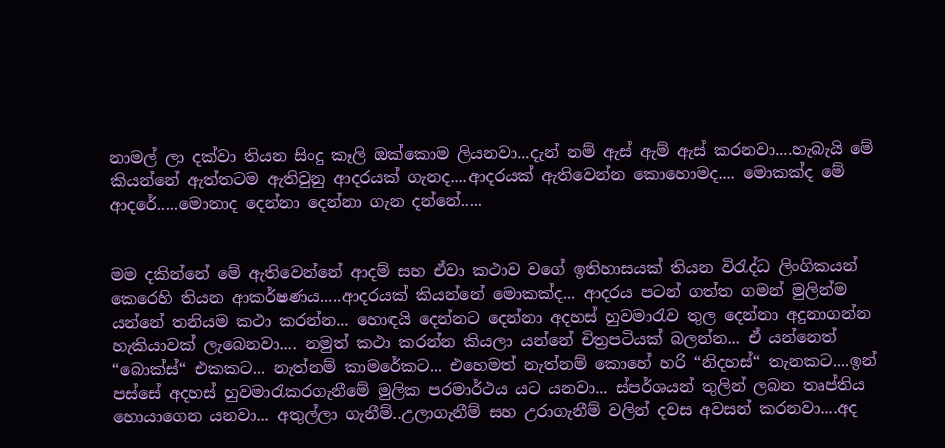නාමල් ලා දක්වා තියන සිංදු කෑලි ඔක්කොම ලියනවා...දැන් නම් ඇස් ඇම් ඇස් කරනවා....හැබැයි මේ කියන්නේ ඇත්තටම ඇතිවුනු ආදරයක් ගැනද....ආදරයක් ඇතිවෙන්න කොහොමද.... මොකක්ද මේ ආදරේ.....මොනාද දෙන්නා දෙන්නා ගැන දන්නේ.....


මම දකින්නේ මේ ඇතිවෙන්නේ ආදම් සහ ඒවා කථාව වගේ ඉතිහාසයක් තියන විරැද්ධ ලිංගිකයන් කෙරෙහි තියන ආකර්ෂණය.....ආදරයක් කියන්නේ මොකක්ද... ආදරය පටන් ගත්ත ගමන් මුලින්ම යන්නේ තනියම කථා කරන්න... හොඳයි දෙන්නට දෙන්නා අදහස් හුවමාරැව තුල දෙන්නා අදුනාගන්න හැකියාවක් ලැබෙනවා.... නමුත් කථා කරන්න කියලා යන්නේ චිත්‍රපටියක් බලන්න... ඒ යන්නෙත් “බොක්ස්“ එකකට... නැත්නම් කාමරේකට... එහෙමත් නැත්නම් කොහේ හරි “නිදහස්“ තැනකට....ඉන් පස්සේ අදහස් හුවමාරැකරගැනීමේ මුලික පරමාර්ථය යට යනවා... ස්පර්ශයන් තුලින් ලබන තෘප්තිය හොයාගෙන යනවා... අතුල්ලා ගැනීම්..උලාගැනීම් සහ උරාගැනීම් වලින් දවස අවසන් කරනවා....අද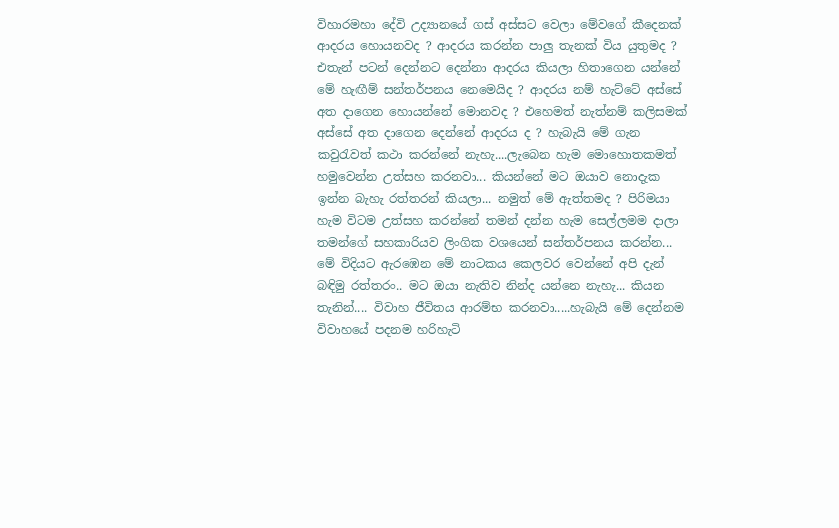විහාරමහා දේවි උද්‍යානයේ ගස් අස්සට වෙලා මේවගේ කීදෙනක් ආදරය හොයනවද ? ආදරය කරන්න පාලු තැනක් විය යුතුමද ? එතැන් පටන් දෙන්නට දෙන්නා ආදරය කියලා හිතාගෙන යන්නේ මේ හැඟීම් සන්තර්පනය නෙමෙයිද ? ආදරය නම් හැට්ටේ අස්සේ අත දාගෙන හොයන්නේ මොනවද ? එහෙමත් නැත්නම් කලිසමක් අස්සේ අත දාගෙන දෙන්නේ ආදරය ද ? හැබැයි මේ ගැන කවුරැවත් කථා කරන්නේ නැහැ....ලැබෙන හැම මොහොතකමත් හමුවෙන්න උත්සහ කරනවා... කියන්නේ මට ඔයාව නොදැක ඉන්න බැහැ රත්තරන් කියලා... නමුත් මේ ඇත්තමද ? පිරිමයා හැම විටම උත්සහ කරන්නේ තමන් දන්න හැම සෙල්ලමම දාලා තමන්ගේ සහකාරියව ලිංගික වශයෙන් සන්තර්පනය කරන්න... මේ විදියට ඇරඹෙන මේ නාටකය කෙලවර වෙන්නේ අපි දැන් බඳිමු රත්තරං.. මට ඔයා නැතිව නින්ද යන්නෙ නැහැ... කියන තැනින්.... විවාහ ජීවිතය ආරම්භ කරනවා.....හැබැයි මේ දෙන්නම විවාහයේ පදනම හරිහැටි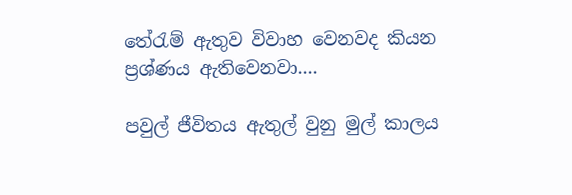තේරැම් ඇතුව විවාහ වෙනවද කියන ප්‍රශ්ණය ඇතිවෙනවා....

පවුල් ජීවිතය ඇතුල් වුනු මුල් කාලය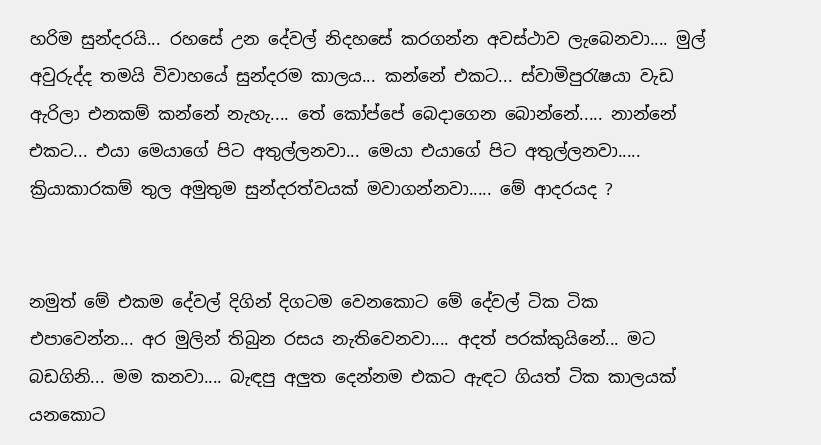හරිම සුන්දරයි... රහසේ උන දේවල් නිදහසේ කරගන්න අවස්ථාව ලැබෙනවා.... මුල් අවුරුද්ද තමයි විවාහයේ සුන්දරම කාලය... කන්නේ එකට... ස්වාමිපුරැෂයා වැඩ ඇරිලා එනකම් කන්නේ නැහැ.... තේ කෝප්පේ බෙදාගෙන බොන්නේ..... නාන්නේ එකට... එයා මෙයාගේ පිට අතුල්ලනවා... මෙයා එයාගේ පිට අතුල්ලනවා..... ක්‍රියාකාරකම් තුල අමුතුම සුන්දරත්වයක් මවාගන්නවා..... මේ ආදරයද ?


නමුත් මේ එකම දේවල් දිගින් දිගටම වෙනකොට මේ දේවල් ටික ටික එපාවෙන්න... අර මුලින් තිබුන රසය නැතිවෙනවා.... අදත් පරක්කුයිනේ... මට බඩගිනි... මම කනවා.... බැඳපු අලුත දෙන්නම එකට ඇඳට ගියත් ටික කාලයක් යනකොට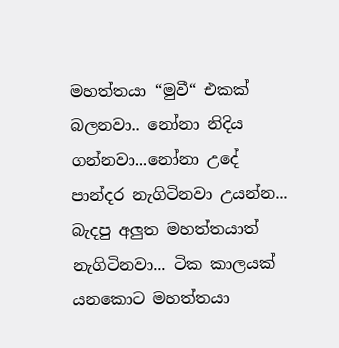මහත්තයා “මුවී“ එකක් බලනවා.. නෝනා නිදිය ගන්නවා...නෝනා උදේ පාන්දර නැගිටිනවා උයන්න... බැදපු අලුත මහත්තයාත් නැගිටිනවා... ටික කාලයක් යනකොට මහත්තයා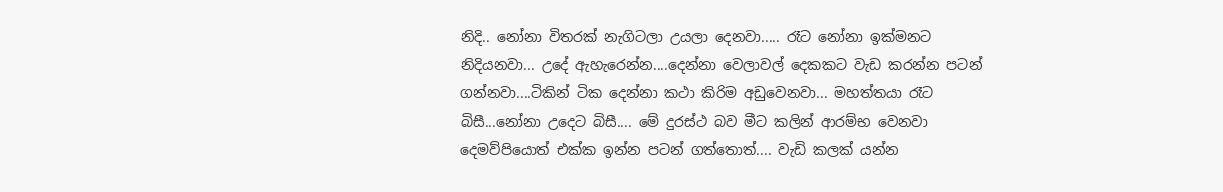නිදි.. නෝනා විතරක් නැගිටලා උයලා දෙනවා..... රෑට නෝනා ඉක්මනට නිදියනවා... උදේ ඇහැරෙන්න....දෙන්නා වෙලාවල් දෙකකට වැඩ කරන්න පටන් ගන්නවා....ටිකින් ටික දෙන්නා කථා කිරිම අඩුවෙනවා... මහත්තයා රෑට බිසී...නෝනා උදෙට බිසී.... මේ දුරස්ථ බව මීට කලින් ආරම්භ වෙනවා දෙමව්පියොත් එක්ක ඉන්න පටන් ගත්තොත්.... වැඩි කලක් යන්න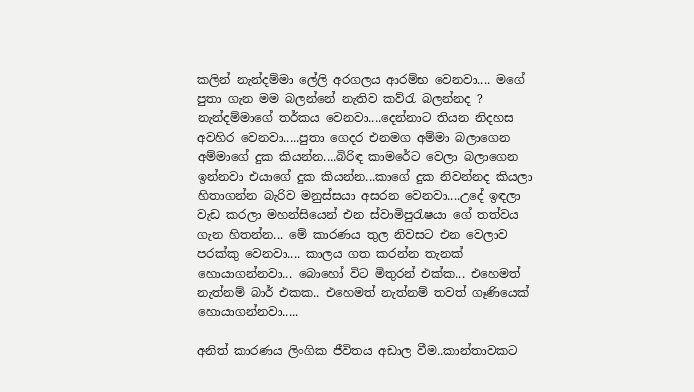කලින් නැන්දම්මා ලේලි අරගලය ආරම්භ වෙනවා.... මගේ පුතා ගැන මම බලන්නේ නැතිව කව්රැ බලන්නද ? නැන්දම්මාගේ තර්කය වෙනවා....දෙන්නාට තියන නිදහස අවහිර වෙනවා.....පුතා ගෙදර එනමග අම්මා බලාගෙන අම්මාගේ දුක කියන්න....බිරිඳ කාමරේට වෙලා බලාගෙන ඉන්නවා එයාගේ දුක කියන්න...කාගේ දුක නිවන්නද කියලා හිතාගන්න බැරිව මනුස්සයා අසරන වෙනවා....උදේ ඉඳලා වැඩ කරලා මහන්සියෙන් එන ස්වාමිපුරැෂයා ගේ තත්වය ගැන හිතන්න... මේ කාරණය තුල නිවසට එන වෙලාව පරක්කු වෙනවා.... කාලය ගත කරන්න තැනක් හොයාගන්නවා... බොහෝ විට මිතුරන් එක්ක... එහෙමත් නැත්නම් බාර් එකක.. එහෙමත් නැත්නම් තවත් ගෑණියෙක් හොයාගන්නවා.....

අනිත් කාරණය ලිංගික ජීවිතය අඩාල වීම..කාන්තාවකට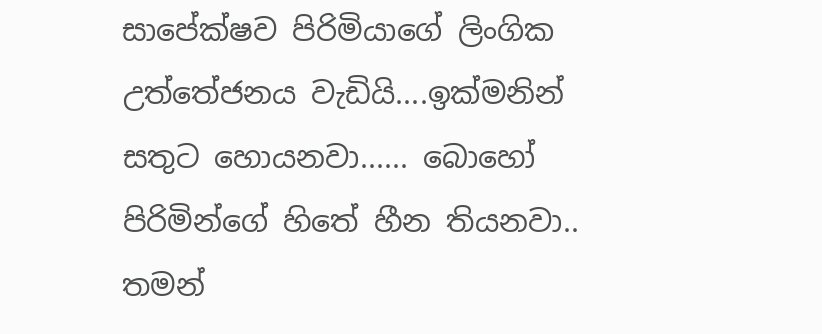සාපේක්ෂව පිරිමියාගේ ලිංගික උත්තේජනය වැඩියි....ඉක්මනින් සතුට හොයනවා...... බොහෝ පිරිමින්ගේ හිතේ හීන තියනවා.. තමන්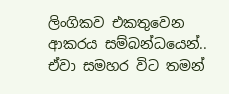ලිංගිකව එකතුවෙන ආකරය සම්බන්ධයෙන්.. ඒවා සමහර විට තමන්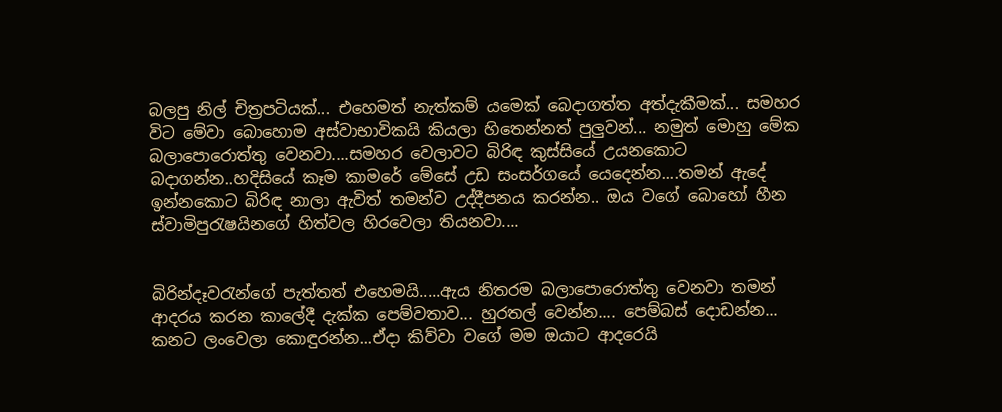බලපු නිල් චිත්‍රපටියක්... එහෙමත් නැත්කම් යමෙක් බෙදාගත්ත අත්දැකීමක්... සමහර විට මේවා බොහොම අස්වාභාවිකයි කියලා හිතෙන්නත් පුලුවන්... නමුත් මොහු මේක බලාපොරොත්තු වෙනවා....සමහර වෙලාවට බිරිඳ කුස්සියේ උයනකොට බදාගන්න..හදිසියේ කෑම කාමරේ මේසේ උඩ සංසර්ගයේ යෙදෙන්න....තමන් ඇදේ ඉන්නකොට බිරිඳ නාලා ඇවිත් තමන්ව උද්දීපනය කරන්න.. ඔය වගේ බොහෝ හීන ස්වාමිපුරැෂයිනගේ හිත්වල හිරවෙලා තියනවා....


බිරින්දෑවරැන්ගේ පැත්තත් එහෙමයි.....ඇය නිතරම බලාපොරොත්තු වෙනවා තමන් ආදරය කරන කාලේදී දැක්ක පෙම්වතාව... හුරතල් වෙන්න.... පෙම්බස් දොඩන්න... කනට ලංවෙලා කොඳුරන්න...ඒදා කිව්වා වගේ මම ඔයාට ආදරෙයි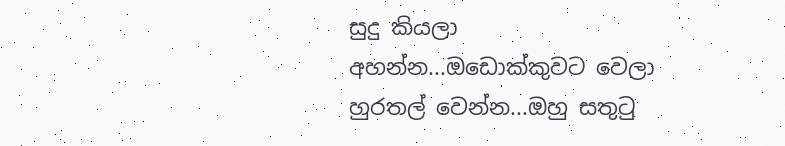සුදු කියලා අහන්න...ඔඩොක්කුවට වෙලා හුරතල් වෙන්න...ඔහු සතුටු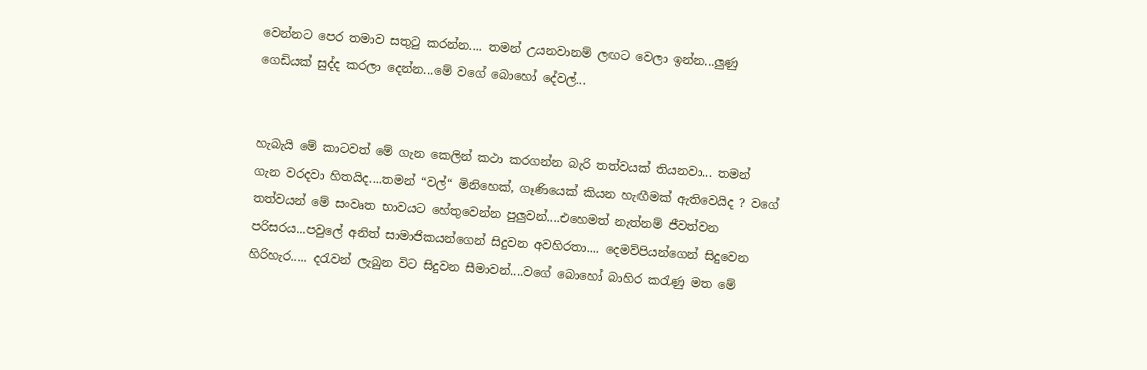වෙන්නට පෙර තමාව සතුටු කරන්න.... තමන් උයනවානම් ලඟට වෙලා ඉන්න...ලුණු ගෙඩියක් සුද්ද කරලා දෙන්න...මේ වගේ බොහෝ දේවල්...


හැබැයි මේ කාටවත් මේ ගැන කෙලින් කථා කරගන්න බැරි තත්වයක් තියනවා... තමන් ගැන වරදවා හිතයිද....තමන් “වල්“ මිනිහෙක්, ගෑණියෙක් කියන හැඟීමක් ඇතිවෙයිද ? වගේ තත්වයන් මේ සංවෘත භාවයට හේතුවෙන්න පුලුවන්....එහෙමත් නැත්නම් ජීවත්වන පරිසරය...පවුලේ අනිත් සාමාජිකයන්ගෙන් සිදුවන අවහිරතා.... දෙමව්පියන්ගෙන් සිදුවෙන හිරිහැර..... දරැවන් ලැබුන විට සිදුවන සීමාවන්....වගේ බොහෝ බාහිර කරැණු මත මේ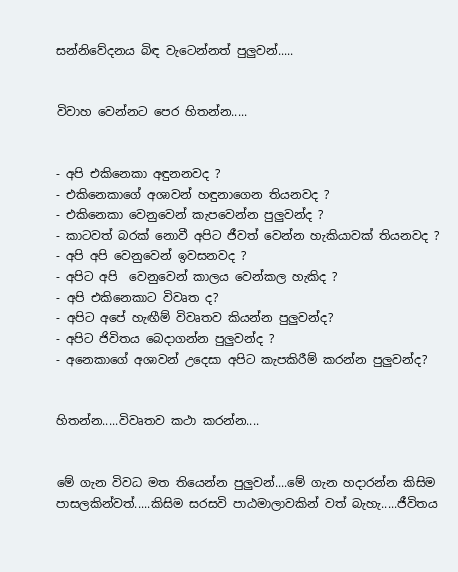සන්නිවේදනය බිඳ වැටෙන්නත් පුලුවන්.....


විවාහ වෙන්නට පෙර හිතන්න.....


- අපි එකිනෙකා අඳුනනවද ?
- එකිනෙකාගේ අශාවන් හඳුනාගෙන තියනවද ?
- එකිනෙකා වෙනුවෙන් කැපවෙන්න පුලුවන්ද ?
- කාටවත් බරක් නොවී අපිට ජීවත් වෙන්න හැකියාවක් තියනවද ?
- අපි අපි වෙනුවෙන් ඉවසනවද ?
- අපිට අපි  වෙනුවෙන් කාලය වෙන්කල හැකිද ?
- අපි එකිනෙකාට විවෘත ද?
- අපිට අපේ හැඟීම් විවෘතව කියන්න පුලුවන්ද?
- අපිට ජිවිතය බෙදාගන්න පුලුවන්ද ?
- අනෙකාගේ අශාවන් උදෙසා අපිට කැපකිරීම් කරන්න පුලුවන්ද?


හිතන්න.....විවෘතව කථා කරන්න....


මේ ගැන විවධ මත තියෙන්න පුලුවන්....මේ ගැන හදාරන්න කිසිම පාසලකින්වත්.....කිසිම සරසවි පාඨමාලාවකින් වත් බැහැ.....ජීවිතය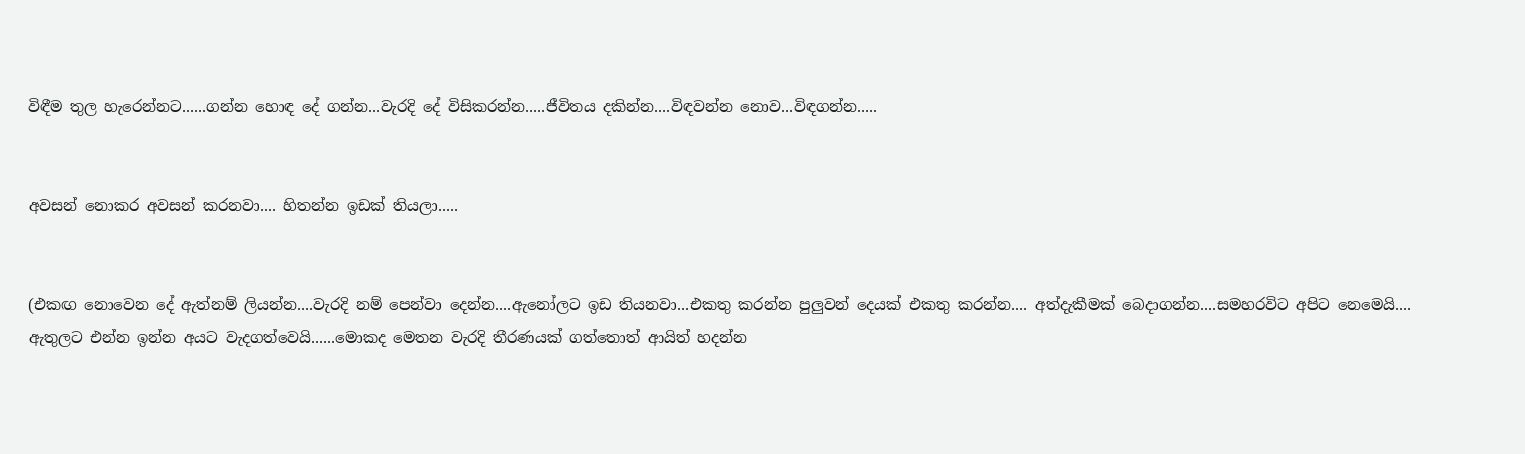විඳීම තුල හැරෙන්නට......ගන්න හොඳ දේ ගන්න...වැරදි දේ විසිකරන්න.....ජීවිතය දකින්න....විඳවන්න නොව...විඳගන්න.....


අවසන් නොකර අවසන් කරනවා.... හිතන්න ඉඩක් තියලා.....


(එකඟ නොවෙන දේ ඇත්නම් ලියන්න....වැරදි නම් පෙන්වා දෙන්න....ඇනෝලට ඉඩ තියනවා...එකතු කරන්න පුලුවන් දෙයක් එකතු කරන්න.... අත්දැකීමක් බෙදාගන්න....සමහරවිට අපිට නෙමෙයි.... ඇතුලට එන්න ඉන්න අයට වැදගත්වෙයි......මොකද මෙතන වැරදි තීරණයක් ගත්තොත් ආයිත් හදන්න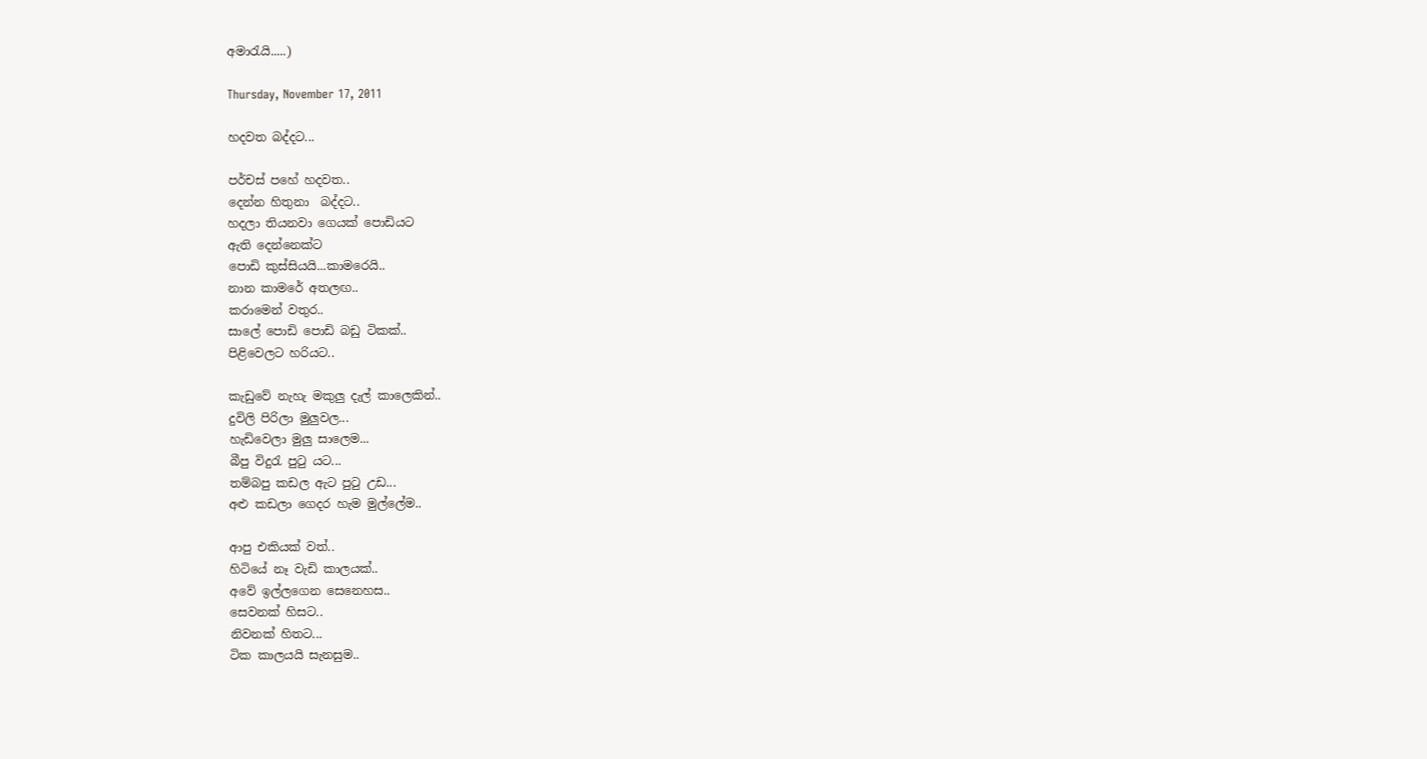අමාරැයි.....)

Thursday, November 17, 2011

හදවත බද්දට...

පර්චස් පහේ හදවත..
දෙන්න හිතුනා  බද්දට..
හදලා තියනවා ගෙයක් පොඩියට
ඇති දෙන්නෙක්ට
පොඩි කුස්සියයි...කාමරෙයි..
නාන කාමරේ අතලඟ..
කරාමෙන් වතුර..
සාලේ පොඩි පොඩි බඩු ටිකක්..
පිළිවෙලට හරියට..

කැඩුවේ නැහැ මකුලු දැල් කාලෙකින්..
දුවිලි පිරිලා මුලුවල...
හැඩිවෙලා මුලු සාලෙම...
බීපු විදුරැ පුටු යට...
තම්බපු කඩල ඇට පුටු උඩ...
අළු කඩලා ගෙදර හැම මුල්ලේම..

ආපු එකියක් වත්..
හිටියේ නෑ වැඩි කාලයක්..
අවේ ඉල්ලගෙන සෙනෙහස..
සෙවනක් හිසට..
නිවනක් හිතට...
ටික කාලයයි සැනසුම..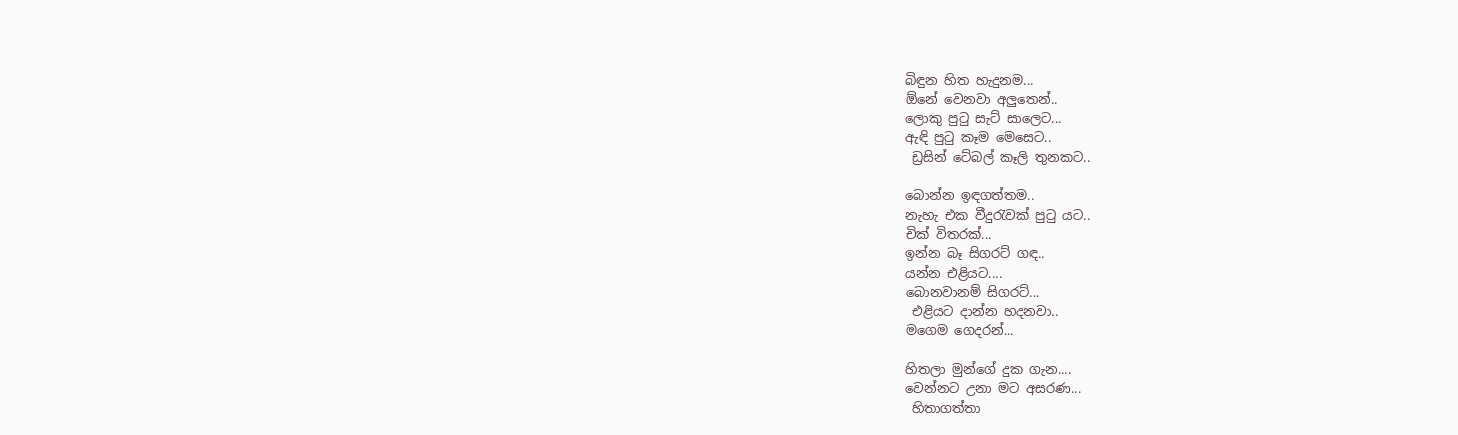බිඳුන හිත හැදුනම...
ඕනේ වෙනවා අලුතෙන්..
ලොකු පුටු සැට් සාලෙට...
ඇඳි පුටු කෑම මෙසෙට..
 ඩ්‍රසින් ටේබල් කෑලි තුනකට..

බොන්න ඉඳගත්තම..
නැහැ එක වීදුරැවක් පුටු යට..
චික් විතරක්...
ඉන්න බෑ සිගරට් ගඳ..
යන්න එළියට....
බොනවානම් සිගරට්...
 එළියට දාන්න හදනවා..
මගෙම ගෙදරන්...

හිතලා මුන්ගේ දුක ගැන....
වෙන්නට උනා මට අසරණ...
 හිතාගත්තා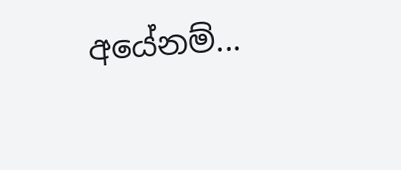අයේනම්...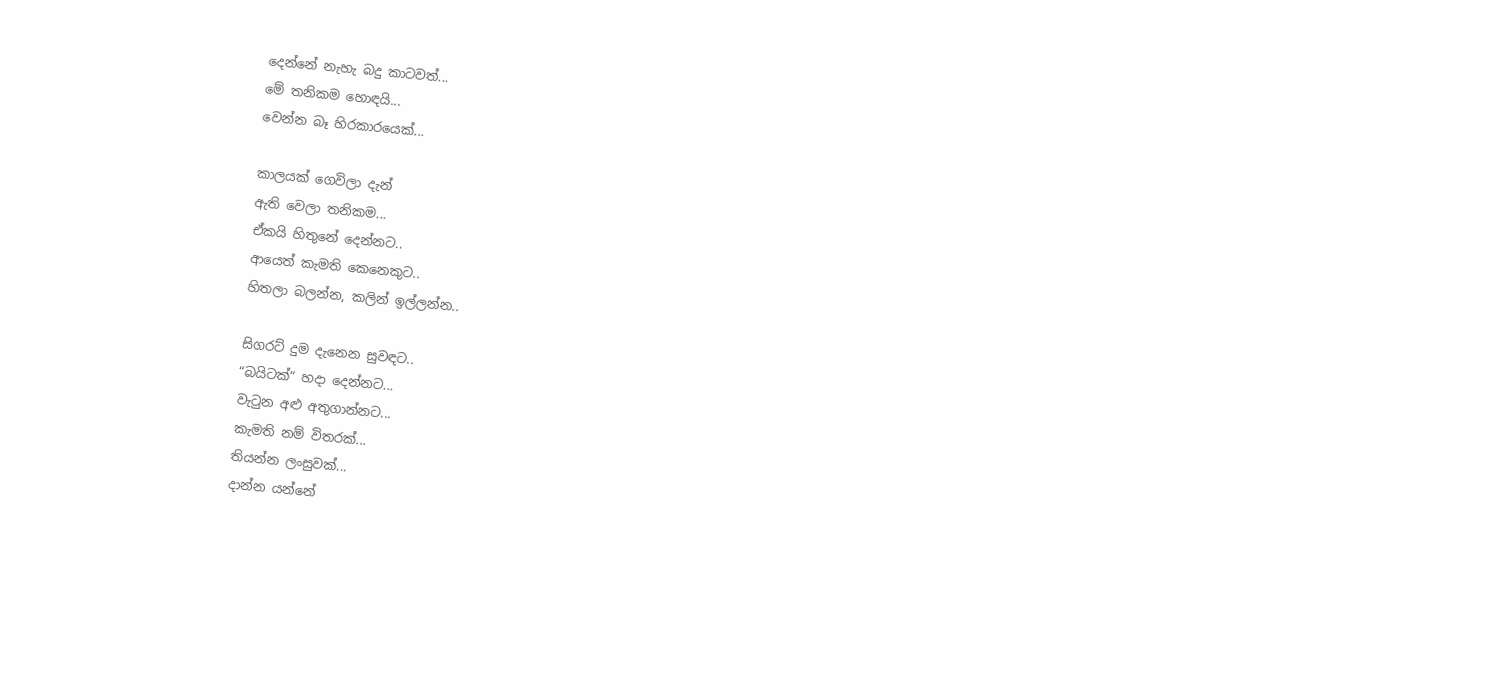දෙන්නේ නැහැ බදු කාටවත්...
මේ තනිකම හොඳයි...
වෙන්න බෑ හිරකාරයෙක්...

කාලයක් ගෙවිලා දැන්
ඇති වෙලා තනිකම...
ඒකයි හිතුනේ දෙන්නට..
ආයෙත් කැමති කෙනෙකුට..
හිතලා බලන්න, කලින් ඉල්ලන්න..

සිගරට් දුම දැනෙන සුවඳට..
“බයිටක්“ හදා දෙන්නට...
වැටුන අළු අතුගාන්නට...
කැමති නම් විතරක්...
තියන්න ලංසුවක්...
දාන්න යන්නේ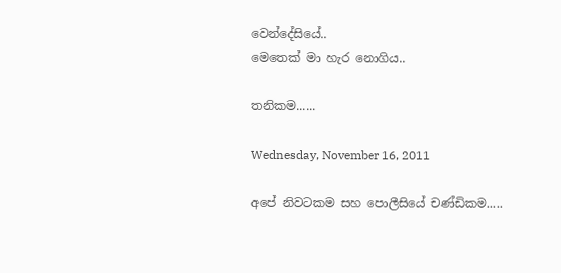වෙන්දේසියේ..
මෙතෙක් මා හැර නොගිය..

තනිකම......

Wednesday, November 16, 2011

අපේ නිවටකම සහ පොලීසියේ චණ්ඩිකම.....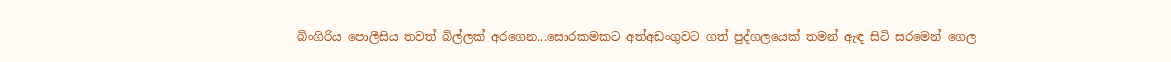බිංගිරිය පොලීසිය තවත් බිල්ලක් අරගෙන...සොරකමකට අත්අඩංගුවට ගත් පුද්ගලයෙක් තමන් ඇඳ සිටි සරමෙන් ගෙල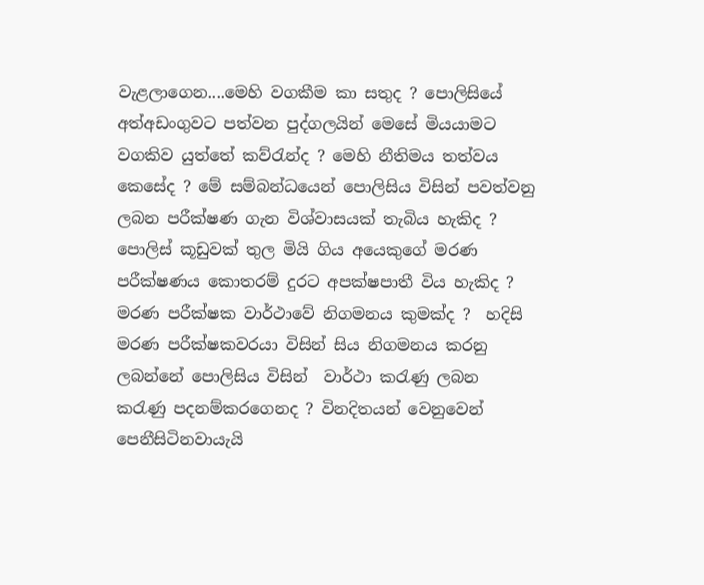වැළලාගෙන....මෙහි වගකීම කා සතුද ? පොලිසියේ අත්අඩංගුවට පත්වන පුද්ගලයින් මෙසේ මියයාමට වගකිව යුත්තේ කව්රැන්ද ? මෙහි නීතිමය තත්වය කෙසේද ? මේ සම්බන්ධයෙන් පොලිසිය විසින් පවත්වනු ලබන පරීක්ෂණ ගැන විශ්වාසයක් තැබිය හැකිද ? පොලිස් කූඩුවක් තුල මියි ගිය අයෙකුගේ මරණ පරීක්ෂණය කොතරම් දුරට අපක්ෂපාතී විය හැකිද ? මරණ පරීක්ෂක වාර්ථාවේ නිගමනය කුමක්ද ?  හදිසි මරණ පරීක්ෂකවරයා විසින් සිය නිගමනය කරනු ලබන්නේ පොලිසිය විසින්  වාර්ථා කරැණු ලබන කරැණු පදනම්කරගෙනද ? විනදිතයන් වෙනුවෙන් පෙනීසිටිනවායැයි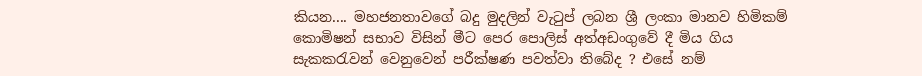කියන.... මහජනතාවගේ බදු මුදලින් වැටුප් ලබන ශ්‍රී ලංකා මානව හිමිකම් කොමිෂන් සභාව විසින් මීට පෙර පොලිස් අත්අඩංගුවේ දී මිය ගිය සැකකරැවන් වෙනුවෙන් පරීක්ෂණ පවත්වා තිබේද ? එසේ නම්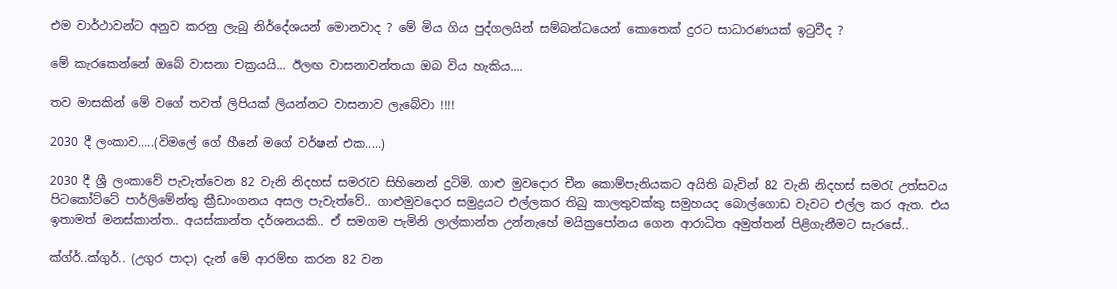එම වාර්ථාවන්ට අනුව කරනු ලැබු නිර්දේශයන් මොනවාද ? මේ මිය ගිය පුද්ගලයින් සම්බන්ධයෙන් කොතෙක් දුරට සාධාරණයක් ඉටුවීද ?

මේ කැරකෙන්නේ ඔබේ වාසනා චක්‍රයයි... ඊලඟ වාසනාවන්තයා ඔබ විය හැකිය....

තව මාසකින් මේ වගේ තවත් ලිපියක් ලියන්නට වාසනාව ලැබේවා !!!!

2030 දී ලංකාව.....(විමලේ ගේ හීනේ මගේ වර්ෂන් එක.....)

2030 දී ශ්‍රී ලංකාවේ පැවැත්වෙන 82 වැනි නිදහස් සමරැව සිහිනෙන් දුටිමි. ගාළු මුවදොර චීන කොම්පැනියකට අයිති බැවින් 82 වැනි නිදහස් සමරැ උත්සවය පිටකෝට්ටේ පාර්ලිමේන්තු ක්‍රීඩාංගනය අසල පැවැත්වේ.. ගාළුමුවදොර සමුද්‍රයට එල්ලකර තිබු කාලතුවක්කු සමුහයද බොල්ගොඩ වැවට එල්ල කර ඇත. එය ඉතාමත් මනස්කාන්ත.. අයස්කාන්ත දර්ශනයකි.. ඒ සමගම පැමිනි ලාල්කාන්ත උන්නැහේ මයික්‍රපෝනය ගෙන ආරාධිත අමුත්තන් පිළිගැනීමට සැරසේ..

ක්ග්ර්..ක්ගුර්.. (උගුර පාදා) දැන් මේ ආරම්භ කරන 82 වන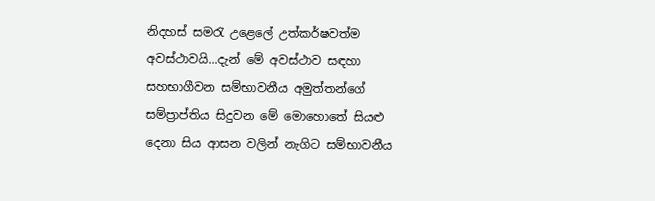නිදහස් සමරැ උළෙලේ උත්කර්ෂවත්ම අවස්ථාවයි...දැන් මේ අවස්ථාව සඳහා සහභාගීවන සම්භාවනීය අමුත්තන්ගේ සම්ප්‍රාප්තිය සිදුවන මේ මොහොතේ සියළු දෙනා සිය ආසන වලින් නැගිට සම්භාවනීය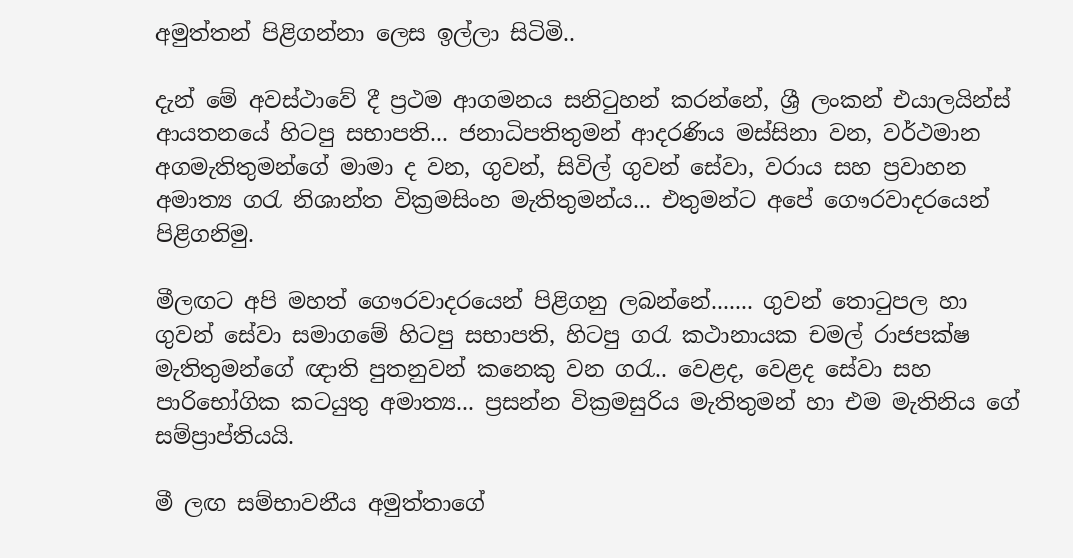අමුත්තන් පිළිගන්නා ලෙස ඉල්ලා සිටිමි..

දැන් මේ අවස්ථාවේ දී ප්‍රථම ආගමනය සනිටුහන් කරන්නේ, ශ්‍රී ලංකන් එයාලයින්ස් ආයතනයේ හිටපු සභාපති... ජනාධිපතිතුමන් ආදරණිය මස්සිනා වන, වර්ථමාන අගමැතිතුමන්ගේ මාමා ද වන, ගුවන්, සිවිල් ගුවන් සේවා, වරාය සහ ප්‍රවාහන අමාත්‍ය ගරැ නිශාන්ත වික්‍රමසිංහ මැතිතුමන්ය... එතුමන්ට අපේ ගෞරවාදරයෙන් පිළිගනිමු.

මීලඟට අපි මහත් ගෞරවාදරයෙන් පිළිගනු ලබන්නේ....... ගුවන් තොටුපල හා ගුවන් සේවා සමාගමේ හිටපු සභාපති, හිටපු ගරැ කථානායක චමල් රාජපක්ෂ මැතිතුමන්ගේ ඥාති පුතනුවන් කනෙකු වන ගරැ.. වෙළද, වෙළද සේවා සහ පාරිභෝගික කටයුතු අමාත්‍ය... ප්‍රසන්න වික්‍රමසුරිය මැතිතුමන් හා එම මැතිනිය ගේ සම්ප්‍රාප්තියයි.

මී ලඟ සම්භාවනීය අමුත්තාගේ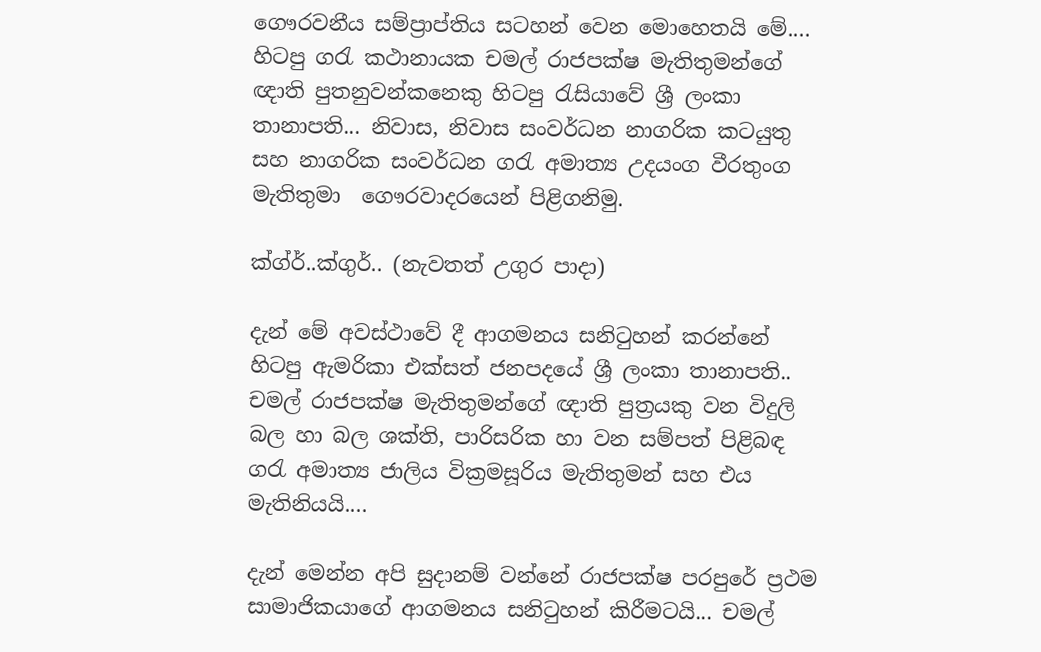ගෞරවනීය සම්ප්‍රාප්තිය සටහන් වෙන මොහෙතයි මේ.... හිටපු ගරැ කථානායක චමල් රාජපක්ෂ මැතිතුමන්ගේ ඥාති පුතනුවන්කනෙකු හිටපු රැසියාවේ ශ්‍රී ලංකා තානාපති... නිවාස, නිවාස සංවර්ධන නාගරික කටයුතු සහ නාගරික සංවර්ධන ගරැ අමාත්‍ය උදයංග වීරතුංග මැතිතුමා ‍ ගෞරවාදරයෙන් පිළිගනිමු.

ක්ග්ර්..ක්ගුර්.. (නැවතත් උගුර පාදා)

දැන් මේ අවස්ථාවේ දී ආගමනය සනිටුහන් කරන්නේ හිටපු ඇමරිකා එක්සත් ජනපදයේ ශ්‍රී ලංකා තානාපති.. චමල් රාජපක්ෂ මැතිතුමන්ගේ ඥාති පුත්‍රයකු වන විදුලි බල හා බල ශක්ති, පාරිසරික හා වන සම්පත් පිළිබඳ ගරැ අමාත්‍ය ජාලිය වික්‍රමසූරිය මැතිතුමන් සහ එය මැතිනියයි....

දැන් මෙන්න අපි සුදානම් වන්නේ රාජපක්ෂ පරපුරේ ප්‍රථම සාමාජිකයාගේ ආගමනය සනිටුහන් කිරීමටයි... චමල්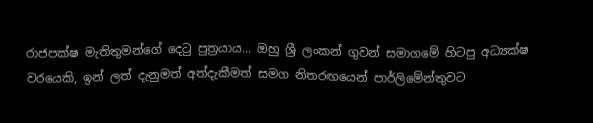රාජපක්ෂ මැතිතුමන්ගේ දෙටු පුත්‍රයාය... ඔහු ශ්‍රී ලංකන් ගුවන් සමාගමේ හිටපු අධ්‍යක්ෂ වරයෙකි, ඉන් ලත් දැනුමත් අත්දැකීමත් සමග නිතරඟයෙන් පාර්ලිමේන්තුවට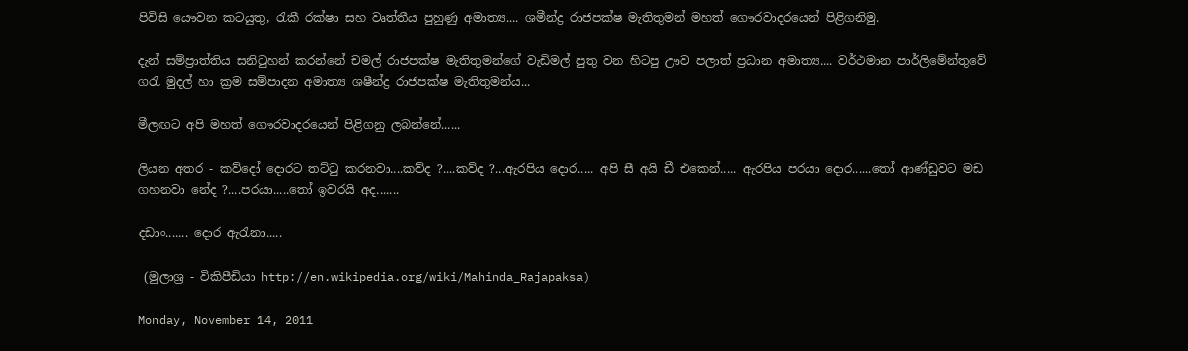පිවිසි යෞවන කටයුතු, රැකී රක්ෂා සහ වෘත්තීය පුහුණු අමාත්‍ය.... ශමීන්ද්‍ර රාජපක්ෂ මැතිතුමන් මහත් ගෞරවාදරයෙන් පිළිගනිමු.

දැන් සම්ප්‍රාත්තිය සනිටුහන් කරන්නේ චමල් රාජපක්ෂ මැතිතුමන්ගේ වැඩිමල් පුතු වන හිටපු ඌව පලාත් ප්‍රධාන අමාත්‍ය.... වර්ථමාන පාර්ලිමේන්තුවේ ගරැ මුදල් හා ක්‍රම සම්පාදන අමාත්‍ය ශෂීන්ද්‍ර රාජපක්ෂ මැතිතුමන්ය...

මීලඟට අපි මහත් ගෞරවාදරයෙන් පිළිගනු ලබන්නේ......

ලියන අතර - කව්දෝ දොරට තට්ටු කරනවා....කව්ද ?....කව්ද ?...ඇරපිය දොර..... අපි සී අයි ඩී එකෙන්..... ඇරපිය පරයා දොර......තෝ ආණ්ඩුවට මඩ ගහනවා නේද ?....පරයා.....තෝ ඉවරයි අද.......

දඩාං....... දොර ඇරැනා.....

 (මුලාශ්‍ර - විකිපීඩියා http://en.wikipedia.org/wiki/Mahinda_Rajapaksa)

Monday, November 14, 2011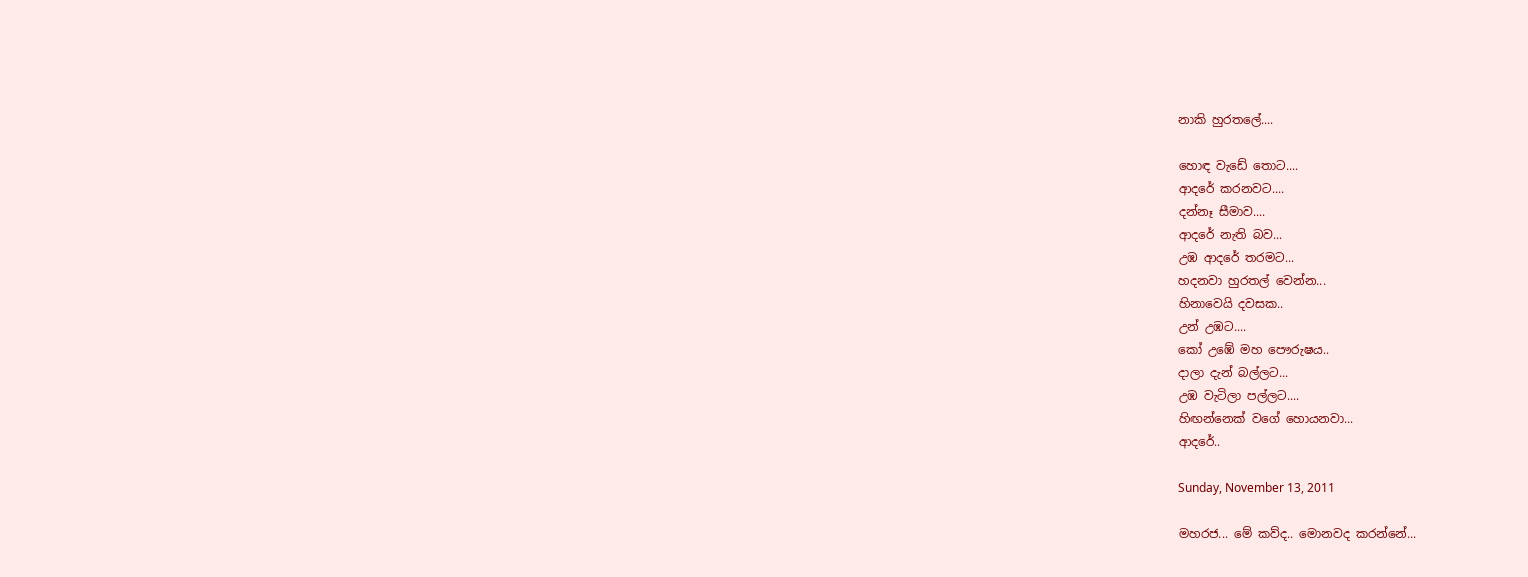නාකි හුරතලේ....

හොඳ වැඩේ තොට....
ආදරේ කරනවට....
දන්නෑ සීමාව....
ආදරේ නැති බව...
උඹ ආදරේ තරමට...
හදනවා හුරතල් වෙන්න...
හිනාවෙයි දවසක..
උන් උඹට....
කෝ උඹේ මහ පෞරුෂය..
දාලා දැන් බල්ලට...
උඹ වැටිලා පල්ලට....
හිඟන්නෙක් වගේ හොයනවා...
ආදරේ..

Sunday, November 13, 2011

මහරජ... මේ කව්ද.. මොනවද කරන්නේ...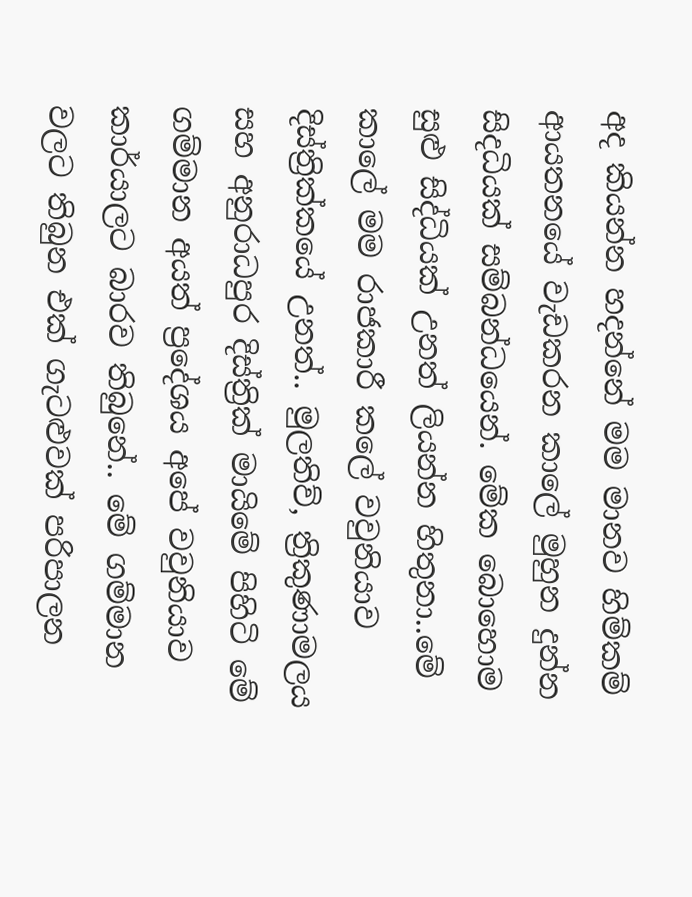අද කියන්න හදන්නේ මම මානව හිම්කම් ආයතනයේ වැඩකරන කාලේ මුහුන දුන්න සිදධියක් සම්බන්ධයෙන්. මේක බොහොම සුළු සිද්ධියක් උනත් ලියන්න හිතුනා..මේ කාලේ මම රාජකාරී කලේ වවුනියාව දිස්ත්‍රික්කයේ උනත්.. මුලතිව්, ත්‍රිකුණාමලය සහ අනුරාධපුර දිස්ත්‍රික් මායිමේ පිහිටි මේ ගම්මාන අයත් ප්‍රදේශය අපේ වවුනියාව කාර්යාලට බාරව තිබුනේ.. මේ ගම්මාන වලට තිබුන එක් ගැටළුවක් පරිපාලන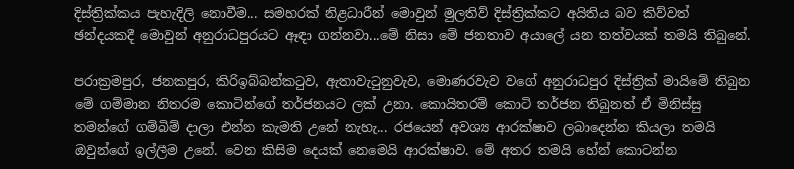දිස්ත්‍රික්කය පැහැදිලි නොවීම... සමහරක් නිළධාරීන් මොවුන් මුලතිව් දිස්ත්‍රික්කට අයිතිය බව කිව්වත් ඡන්දයකදී මොවුන් අනුරාධපුරයට ඈඳා ගන්නවා...මේ නිසා මේ ජනතාව අයාලේ යන තත්වයක් තමයි තිබුනේ.

පරාක්‍රමපුර, ජනකපුර, කිරිඉබ්බන්කටුව, ඇතාවැටුනුවැව, මොණරවැව වගේ අනුරාධපුර දිස්ත්‍රික් මායිමේ තිබුන මේ ගම්මාන නිතරම කොටින්ගේ තර්ජනයට ලක් උනා. කොයිතරම් කොටි තර්ජන තිබුනත් ඒ මිනිස්සු  තමන්ගේ ගම්බිම් දාලා එන්න කැමති උනේ නැහැ... රජයෙන් අවශ්‍ය ආරක්ෂාව ලබාදෙන්න කියලා තමයි ඔවුන්ගේ ඉල්ලීම උනේ. වෙන කිසිම දෙයක් නෙමෙයි ආරක්ෂාව. මේ අතර තමයි හේන් කොටන්න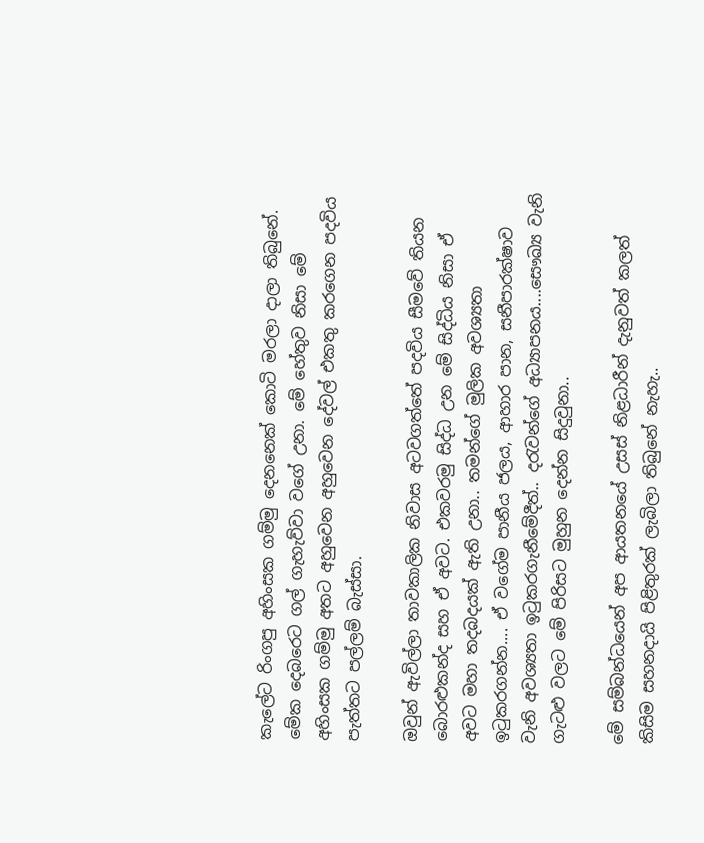කැලේට රිංගපු අහිංසක ගම්මු දෙනනෙක් කොටි මරලා දාලා තිබුනේ. මේක දෙබරෙට ගල් ගැහැව්වා වගේ උනා. මේ හේතුව නිසා මේ අහිංසක ගම්මු අතට අහුවෙන අහුවෙන දේවල් එකතු කරගෙන පදවිය පැත්තට පල්ලම් බැස්සා.

ඔවුන් ඇවිල්ලා තාවකාලික නිවාස අටවගත්තේ පදවිය සීමවේ තියන බොරළුකන්ද සහ ඒ අවට. එකවරමු සිද්ධ උන මේ සිද්ධිය නිසා ඒ අවට මහා තදබදයක් ඇති උනා.. තමන්ගේ මුලික අවශ්‍යතා ඉටුකරගන්න.... ඒ වගේම පානීය ජලය, ආහාර පාන, සනීපාරක්ෂාව වැනි අවශ්‍යතා ඉටුකරගැනීමේදීත්.. දරැවන්ගේ අධ්‍යාපනය....සෞඛ්‍ය වැනි ගැටළු වලට මේ පිරිසට මුහුන දෙන්න සිදුවුනා..

මේ සම්බන්ධයෙන් අප ආයතනයේ උසස් නිළධාරීන් දැනුවත් කලත් කිසිම සහනදායි පිළිතුරක් ලැබිලා තිබුනේ නැහැ..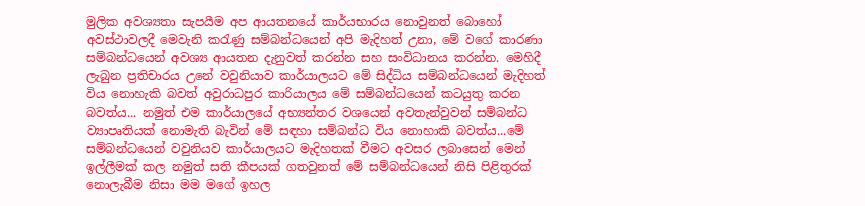මුලික අවශ්‍යතා සැපයීම අප ආයතනයේ කාර්යභාරය නොවුනත් බොහෝ අවස්ථාවලදී මෙවැනි කරැණු සම්බන්ධයෙන් අපි මැදිහත් උනා, මේ ව‍ගේ කාරණා සම්බන්ධයෙන් අවශ්‍ය ආයතන දැනුවත් කරන්න සහ සංවිධානය කරන්න. මෙහිදී ලැබුන ප්‍රතිචාරය උනේ වවුනියාව කාර්යාලයට මේ සිද්ධිය සම්බන්ධයෙන් මැදිහත් විය නොහැකි බවත් අවුරාධපුර කාරියාලය මේ සම්බන්ධයෙන් කටයුතු කරන බවත්ය... නමුත් එම කාර්යාලයේ අභ්‍යන්තර වශයෙන් අවතැන්වුවන් සම්බන්ධ ව්‍යාපෘතියක් නොමැති බැවින් මේ සඳහා සම්බන්ධ විය නොහාකි බවත්ය...මේ සම්බන්ධයෙන් වවුනියව කාර්යාලයට මැදිහතක් වීමට අවසර ලබාසෙන් මෙන් ඉල්ලීමක් කල නමුත් සති කීපයක් ගතවුනත් මේ සම්බන්ධයෙන් නිසි පිළිතුරක් නොලැබීම නිසා මම මගේ ඉහල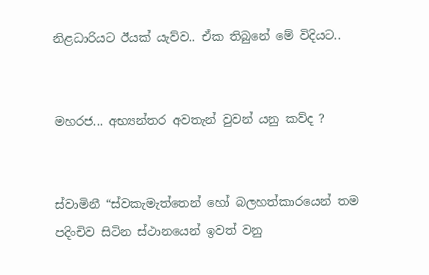නිළධාරියට ඊයක් යැව්ව.. ඒක තිබුනේ මේ විදියට..


මහරජ... අභ්‍යන්තර අවතැන් වුවන් යනු කව්ද ?


ස්වාමිනී “ස්වකැමැත්තෙන් හෝ බලහත්කාරයෙන් තම පදිංචිව සිටින ස්ථානයෙන් ඉවත් වනු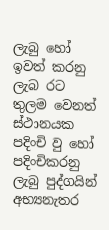ලැබු හෝ ඉවත් කරනු ලැබ රට තුලම වෙනත් ස්ථානයක පදිංචි වු හෝ පදිංචිකරනු ලැබු පුද්ගයින් අභ්‍යනැතර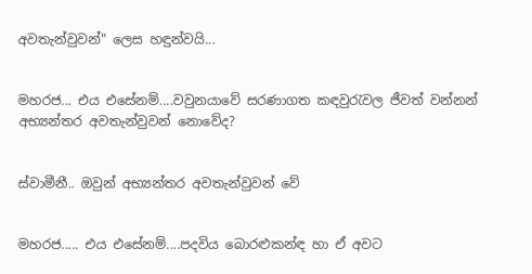අවතැන්වුවන්" ලෙස හඳුන්වයි...


මහරජ... එය එසේනම්....වවුනයාවේ සරණාගත කඳවුරැවල ජීවත් වන්නන් අභ්‍යන්තර අවතැන්වුවන් නොවේද?


ස්වාමීනී.. ඔවුන් අභ්‍යන්තර අවතැන්වුවන් වේ


මහරජ..... එය එසේනම්....පදවිය බොරළුකන්ඳ හා ඒ අවට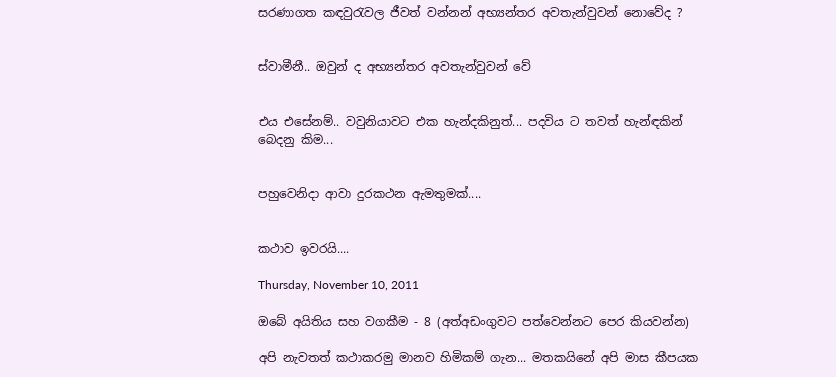සරණාගත කඳවුරැවල ජීවත් වන්නන් අභ්‍යන්තර අවතැන්වුවන් නොවේද ?


ස්වාමීනී.. ඔවුන් ද අභ්‍යන්තර අවතැන්වුවන් වේ


එය එසේනම්.. වවුනියාවට එක හැන්දකිනුත්... පදවිය ට තවත් හැන්ඳකින් බෙදනු කිම...


පහුවෙනිදා ආවා දුරකථන ඇමතුමක්....


කථාව ඉවරයි....

Thursday, November 10, 2011

ඔබේ අයිතිය සහ වගකීම - 8 (අත්අඩංගුවට පත්වෙන්නට පෙර කියවන්න)

අපි නැවතත් කථාකරමු මානව හිමිකම් ගැන... මතකයිනේ අපි මාස කීපයක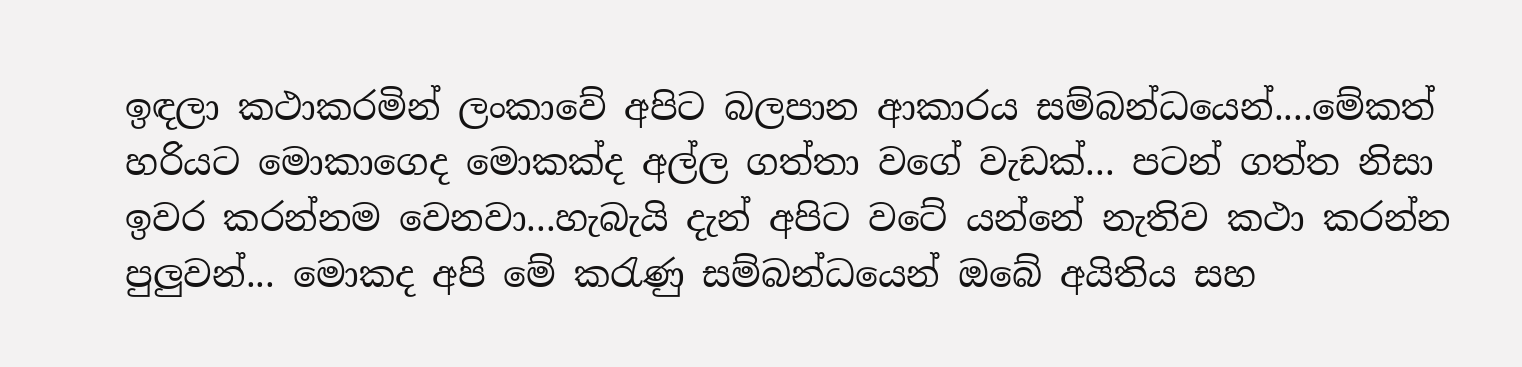ඉඳලා කථාකරමින් ලංකාවේ අපිට බලපාන ආකාරය සම්බන්ධයෙන්....මේකත් හරියට මොකාගෙද මොකක්ද අල්ල ගත්තා වගේ වැඩක්... පටන් ගත්ත නිසා ඉවර කරන්නම වෙනවා...හැබැයි දැන් අපිට වටේ යන්නේ නැතිව කථා කරන්න පුලුවන්... මොකද අපි මේ කරැණු සම්බන්ධයෙන් ඔබේ අයිතිය සහ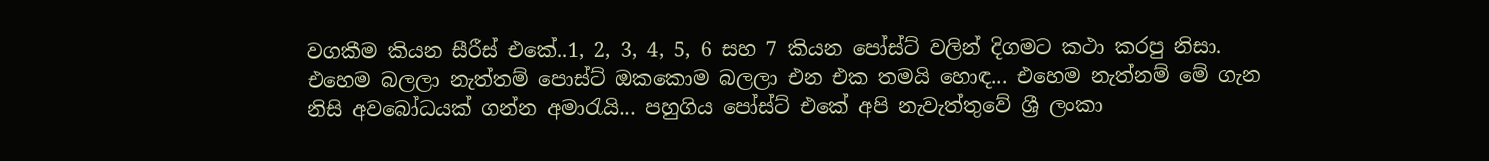වගකීම කියන සීරීස් එකේ..1, 2, 3, 4, 5, 6 සහ 7 කියන පෝස්ට් වලින් දිගමට කථා කරපු නිසා. එහෙම බලලා නැත්තම් පොස්ට් ඔකකොම බලලා එන එක තමයි ‍හොඳ... එහෙම නැත්නම් මේ ගැන නිසි අවබෝධයක් ගන්න අමාරැයි... පහුගිය පෝස්ට් එකේ අපි නැවැත්තුවේ ශ්‍රී ලංකා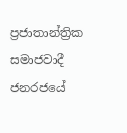ප්‍රජාතාන්ත්‍රික සමාජවාදී ජනරජයේ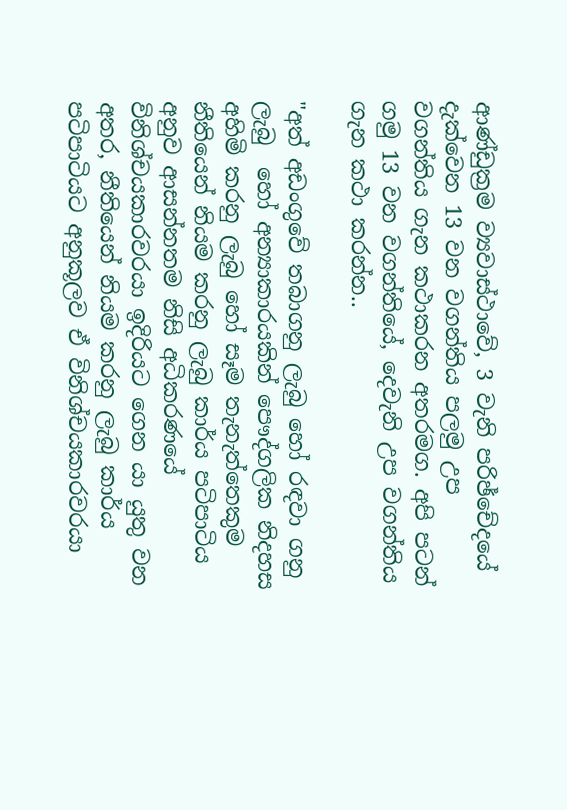ආණ්ඩුක්‍රම ව්‍යවාස්ථාවේ, 3 වැනි පරිඡ්චේදයේ දැක්වෙන 13 වන වගන්තිය පලමු උප වගන්තිය ‍ගැන කථාකරන අතරමග. අපි පටන් ගමු 13 වන වගන්තියේ, දෙවැනි උප වගන්තිය ගැන කථා කරන්න..

"අත් අඩංගුවේ තබාගනු ලැබු හෝ රඳවා ගනු ලැබු  හෝ අන්‍යාකාරයකින් පෞද්ගලික නිදහස අහිමි කරනු ලැබු හෝ සෑම තැනැත්තෙකුම නීතියෙන් නියම කරනු ලැබු කාර්ය පටිපාටිය අනුව ආසන්නතම නිසි අධිකරණයේ විනිශ්චයකාරවරයා ඉදිරියට ගෙන යා යුතු වන අතර, නීතියෙන් නියම කරනු ලැබු කාර්ය පටිපාටියට අනුකූලව ඒ විනිශ්චයකාරවරයා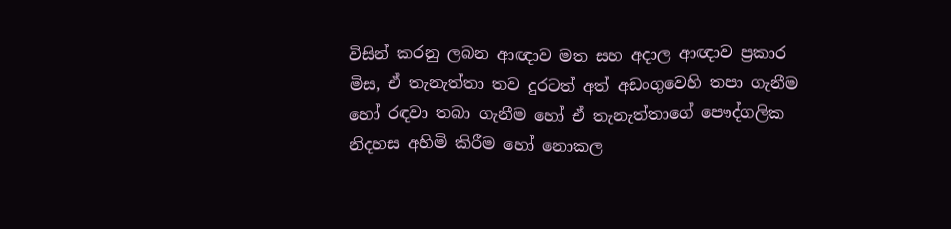විසින් කරනු ලබන ආඥාව මත සහ අදාල ආඥාව ප්‍රකාර මිස, ඒ තැනැත්තා තව දුරටත් අත් අඩංගුවෙහි තපා ගැනීම හෝ රඳවා තබා ගැනීම හෝ ඒ තැනැත්තාගේ පෞද්ගලික නිදහස අහිමි කිරීම හෝ නොකල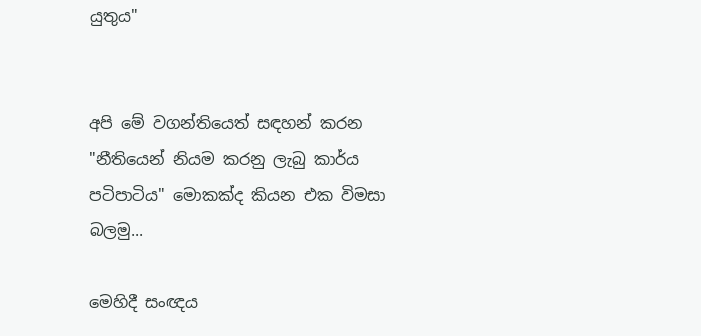යුතුය"


අපි මේ වගන්තියෙත් සඳහන් කරන "නීතියෙන් නියම කරනු ලැබු කාර්ය පටිපාටිය" මොකක්ද කියන එක විමසා බලමු...

මෙහිදී සංඥය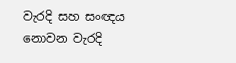වැරදි සහ සංඥය නොවන වැරදි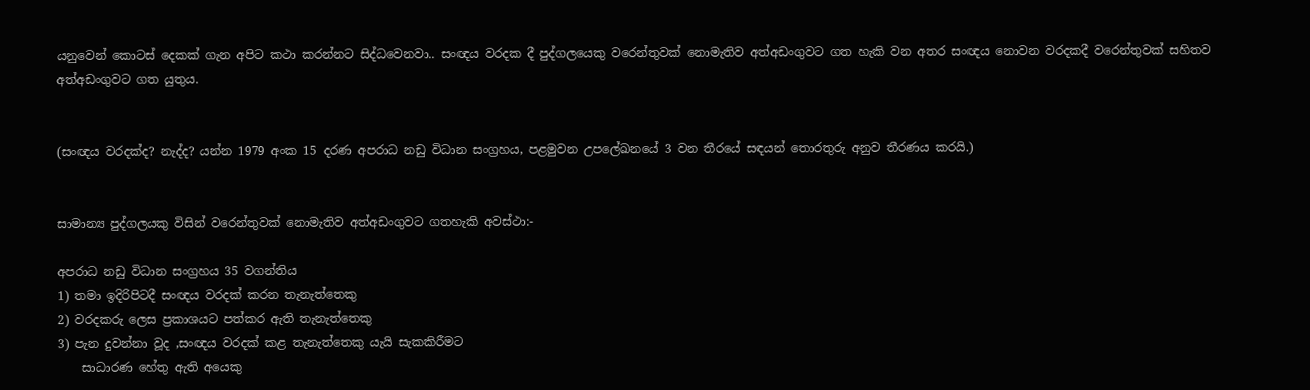යනුවෙන් කොටස් දෙකක් ගැන අපිට කථා කරන්නට සිද්ධවෙනවා.. සංඥය වරදක දී පුද්ගලයෙකු වරෙන්තුවක් නොමැතිව අත්අඩංගුවට ගත හැකි වන අතර සංඥය නොවන වරදකදී වරෙන්තුවක් සහිතව අත්අඩංගුවට ගත යුතුය.


(සංඥය වරදක්ද? නැද්ද? යන්න 1979 අංක 15 දරණ අපරාධ නඩු විධාන සංග්‍රහය, පළමුවන උප‍ලේඛනයේ 3 වන තීරයේ සඳයන් තොරතුරු අනුව තීරණය කරයි.)


සාමාන්‍ය පුද්ගලයකු විසින් වරෙන්තුවක් නොමැතිව අත්අඩංගුවට ගතහැකි අවස්ථා:-

අපරාධ නඩු විධාන සංග්‍රහය 35 වගන්තිය
1) තමා ඉදිරිපිටදී සංඥය වරදක් කරන තැනැත්තෙකු
2) වරදකරු ලෙස ප්‍රකාශයට පත්කර ඇති තැනැත්තෙකු
3) පැන දුවන්නා වූද ,සංඥය වරදක් කළ තැනැත්තෙකු යැයි සැකකිරීමට
    සාධාරණ හේතු ඇති අයෙකු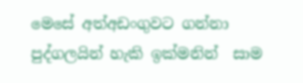මෙසේ අත්අඩංගුවට ගන්නා පුද්ගලයින් හැකි ඉක්මනින්  සාම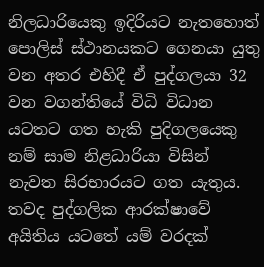නිලධාරියෙකු ඉදිරියට නැතහොත් පොලිස් ස්ථානයකට ගෙනයා යුතු වන අතර එහිදී ඒ පුද්ගලයා 32 වන වගන්තියේ විධි විධාන යටතට ගත හැකි පුදිගලයෙකු නම් සාම නිළධාරියා විසින් නැවත සිරභාරයට ගත යැතුය.
තවද පුද්ගලික ආරක්ෂාවේ අයිතිය යටතේ යම් වරදක්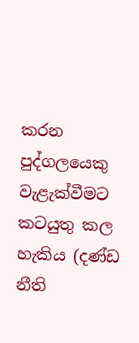කරන පුද්ගලයෙකු වැළැක්වීමට කටයුතු කල හැකිය (දණ්ඩ නීති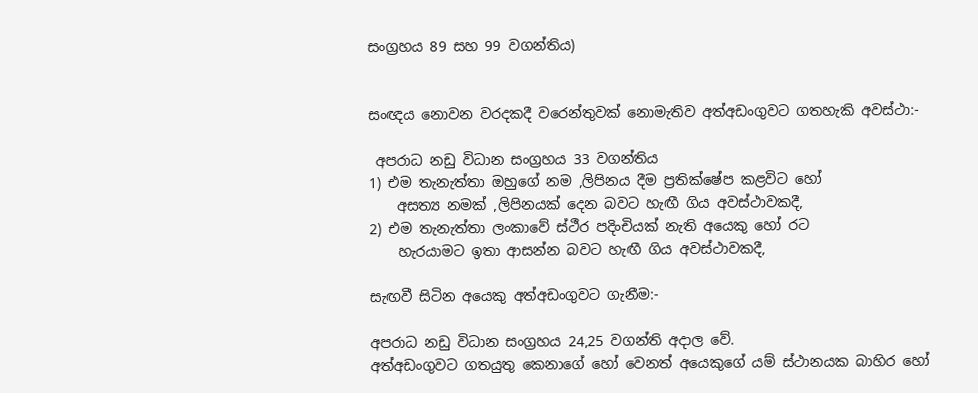සංග්‍රහය 89 සහ 99 වගන්තිය)


සංඥය නොවන වරදකදී වරෙන්තුවක් නොමැතිව අත්අඩංගුවට ගතහැකි අවස්ථා:-

 අපරාධ නඩු විධාන සංග්‍රහය 33 වගන්තිය
1) එම තැනැත්තා ඔහුගේ නම ,ලිපිනය දීම ප්‍රතික්ෂේප කළවිට හෝ
    අසත්‍ය නමක් ,ලිපිනයක් දෙන බවට හැඟී ගිය අවස්ථාවකදී,
2) එම තැනැත්තා ලංකාවේ ස්ථීර පදිංචියක් නැති අයෙකු හෝ රට
    හැරයාමට ඉතා ආසන්න බවට හැඟී ගිය අවස්ථාවකදී,

සැඟවී සිටින අයෙකු අත්අඩංගුවට ගැනීම:-

අපරාධ නඩු විධාන සංග්‍රහය 24,25 වගන්ති අදාල වේ.
අත්අඩංගුවට ගතයුතු කෙනාගේ හෝ වෙනත් අයෙකුගේ යම් ස්ථානයක බාහිර හෝ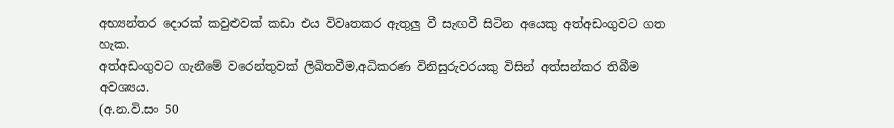අභ්‍යන්තර දොරක් කවුළුවක් කඩා එය විවෘතකර ඇතුලු වී සැඟවී සිටින අයෙකු අත්අඩංගුවට ගත හැක.
අත්අඩංගුවට ගැනීමේ වරෙන්තුවක් ලිඛිතවීම,අධිකරණ විනිසුරුවරයකු විසින් අත්සන්කර තිබීම අවශ්‍යය.
(අ.න.වි.සං 50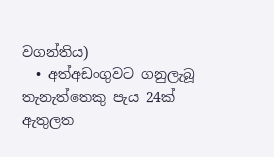වගන්තිය)
  • අත්අඩංගුවට ගනුලැබූ තැනැත්තෙකු පැය 24ක් ඇතුලත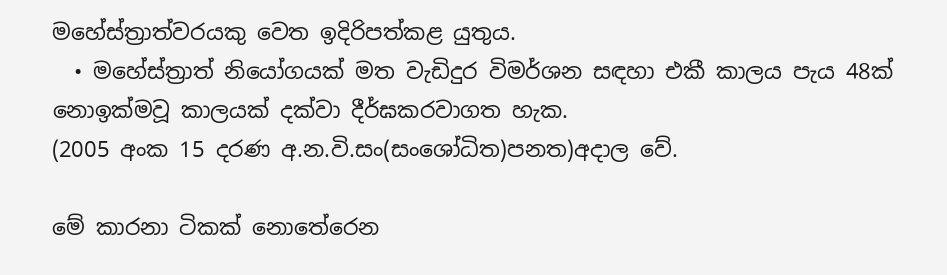මහේස්ත්‍රාත්වරයකු වෙත ඉදිරිපත්කළ යුතුය.
  • මහේස්ත්‍රාත් නියෝගයක් මත වැඩිදුර විමර්ශන සඳහා එකී කාලය පැය 48ක් නොඉක්මවූ කාලයක් දක්වා දීර්ඝකරවාගත හැක.
(2005 අංක 15 දරණ අ.න.වි.සං(සංශෝධිත)පනත)අදාල වේ.

මේ කාරනා ටිකක් නොතේරෙන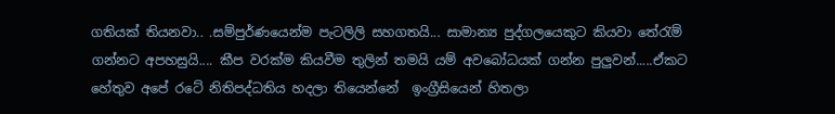ගතියක් තියනවා.. .සම්පුර්ණයෙන්ම පැටලිලි සහගතයි... සාමාන්‍ය පුද්ගලයෙකුට කියවා තේරැම් ගන්නට අපහසුයි.... කීප වරක්ම කියවීම තුලින් තමයි යම් අවබෝධයක් ගන්න පුලුවන්.....ඒකට හේතුව අපේ රටේ නිතිපද්ධතිය හදලා තියෙන්නේ  ඉංග්‍රීසියෙන් හිතලා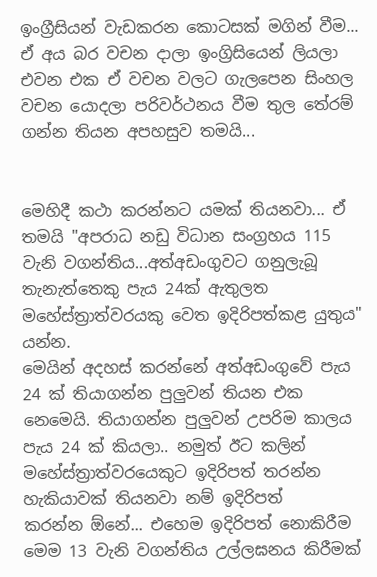ඉංග්‍රීසියන් වැඩකරන කොටසක් මගින් වීම... ඒ අය බර වචන දාලා ඉංග්‍රිසියෙන් ලියලා එවන එක ඒ වචන වලට ගැලපෙන සිංහල වචන යොදලා පරිවර්ථනය වීම තුල ‍‍තේරම් ගන්න තියන අපහසුව තමයි...


මෙහිදී කථා කරන්නට යමක් තියනවා... ඒ තමයි "අපරාධ නඩු විධාන සංග්‍රහය 115 වැනි වගන්තිය...අත්අඩංගුවට ගනුලැබූ තැනැත්තෙකු පැය 24ක් ඇතුලත මහේස්ත්‍රාත්වරයකු වෙත ඉදිරිපත්කළ යුතුය" යන්න.
මෙයින් අදහස් කරන්නේ අත්අඩංගුවේ පැය 24 ක් තියාගන්න පුලුවන් තියන එක නෙමෙයි. තියාගන්න පුලුවන් උපරිම කාලය පැය 24 ක් කියලා.. නමුත් ඊට කලින් මහේස්ත්‍රාත්වරයෙකුට ඉදිරිපත් තරන්න හැකියාවක් තියනවා නම් ඉදිරිපත් කරන්න ‍ඕනේ... එහෙම ඉදිරිපත් නොකිරීම මෙම 13 වැනි වගන්තිය උල්ලඝනය කිරීමක්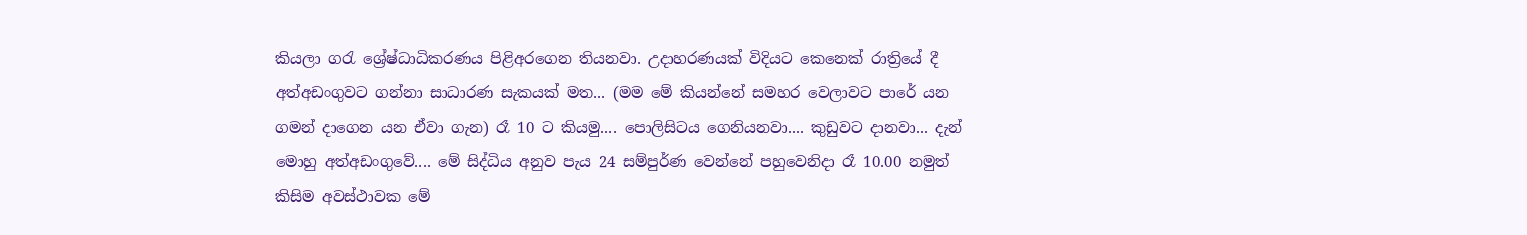කියලා ‍ගරැ ශ්‍රේෂ්ධාධිකරණය පිළිඅරගෙන තියනවා. උදාහරණයක් විදියට කෙනෙක් රාත්‍රියේ දී අත්අඩංගුවට ගන්නා සාධාරණ සැකයක් මත... (මම මේ කියන්නේ සමහර වෙලාවට පාරේ යන ගමන් දාගෙන යන ඒවා ගැන) රෑ 10 ට කියමු.... පොලිසිටය ගෙනියනවා.... කුඩුවට දානවා... දැන් මොහු අත්අඩංගුවේ.... මේ සිද්ධිය අනුව පැය 24 සම්පුර්ණ වෙන්නේ පහුවෙනිදා රෑ 10.00 නමුත් කිසිම අවස්ථාවක මේ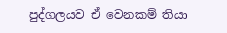පුද්ගලයව ඒ වෙනකම් තියා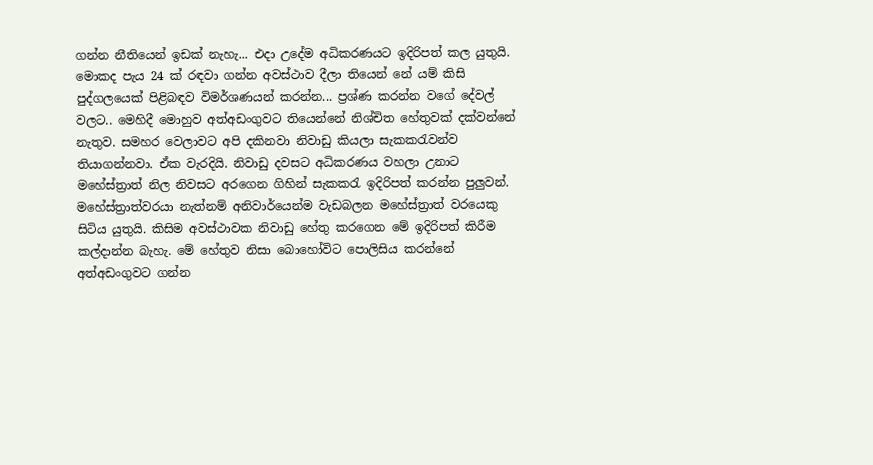ගන්න නීතියෙන් ඉඩක් නැහැ... එදා උදේම අධිකරණයට ඉදිරිපත් කල යුතුයි. මොකද පැය 24 ක් රඳවා ගන්න අවස්ථාව දීලා තියෙන් නේ යම් කිසි පුද්ගලයෙක් පිළිබඳව විමර්ශණයන් කරන්න... ප්‍රශ්ණ කරන්න වගේ දේවල් වලට.. මෙහිදී මොහුව අත්අඩංගුවට තියෙන්නේ නිශ්චිත හේතුවක් දක්වන්නේ නැතුව. සමහර වෙලාවට අපි දකිනවා නිවාඩු කියලා සැකකරැවන්ව තියාගන්නවා. ඒක වැරදියි. නිවාඩු දවසට අධිකරණය වහලා උනාට මහේස්ත්‍රාත් නිල නිවසට අරගෙන ගිහින් සැකකරැ ඉදිරිපත් කරන්න පුලුවන්. මහේස්ත්‍රාත්වරයා නැත්නම් අනිවාර්යෙන්ම වැඩබලන මහේස්ත්‍රාත් වරයෙකු සිටිය යුතුයි. කිසිම අවස්ථාවක නිවාඩු හේතු කරගෙන මේ ඉදිරිපත් කිරීම කල්දාන්න බැහැ. මේ හේතුව නිසා බොහෝවිට පොලිසිය කරන්නේ අත්අඩංගුවට ගන්න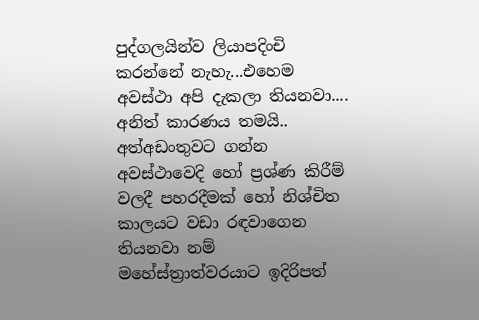පුද්ගලයින්ව ලියාපදිංචි කරන්නේ නැහැ...එහෙම අවස්ථා අපි දැකලා තියනවා.... අනිත් කාරණය තමයි.. අත්අඩංතුවට ගන්න අවස්ථාවෙදි හෝ ප්‍රශ්ණ කිරීම් වලදී පහරදීම‍ක් හෝ නිශ්චිත කාලයට වඩා රඳවාගෙන තියනවා නම් මහේස්ත්‍රාත්වරයාට ඉදිරිපත්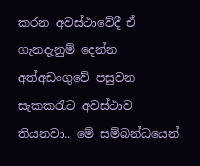කරන අවස්ථාවේදී ඒ ගැනදැනුම් දෙන්න අත්අඩංගුවේ පසුවන සැකකරැට අවස්ථාව තියනවා.. මේ සම්බන්ධයෙන්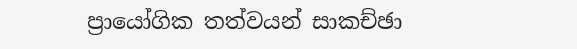ප්‍රායෝගික තත්වයන් සාකච්ඡා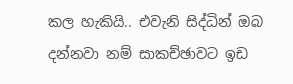කල හැකියි.. එවැනි සිද්ධින් ඔබ දන්නවා නම් සාකච්ඡාවට ඉඩ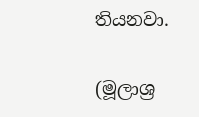තියනවා.

(මූලාශ්‍ර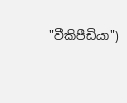"වීකිපීඩියා")